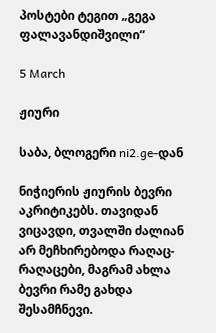პოსტები ტეგით „გეგა ფალავანდიშვილი“

5 March

ჟიური

საბა, ბლოგერი ni2.ge-დან

ნიჭიერის ჟიურის ბევრი აკრიტიკებს. თავიდან ვიცავდი, თვალში ძალიან არ მეჩხირებოდა რაღაც-რაღაცები, მაგრამ ახლა ბევრი რამე გახდა შესამჩნევი.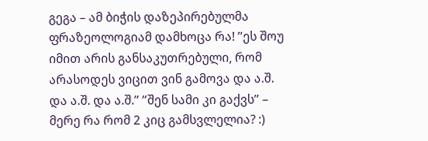გეგა – ამ ბიჭის დაზეპირებულმა ფრაზეოლოგიამ დამხოცა რა! ”ეს შოუ იმით არის განსაკუთრებული, რომ არასოდეს ვიცით ვინ გამოვა და ა.შ. და ა.შ. და ა.შ.” ”შენ სამი კი გაქვს” – მერე რა რომ 2 კიც გამსვლელია? :)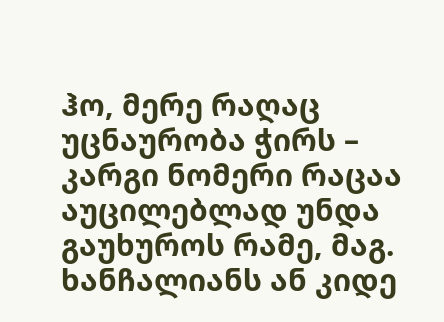ჰო, მერე რაღაც უცნაურობა ჭირს – კარგი ნომერი რაცაა აუცილებლად უნდა გაუხუროს რამე, მაგ. ხანჩალიანს ან კიდე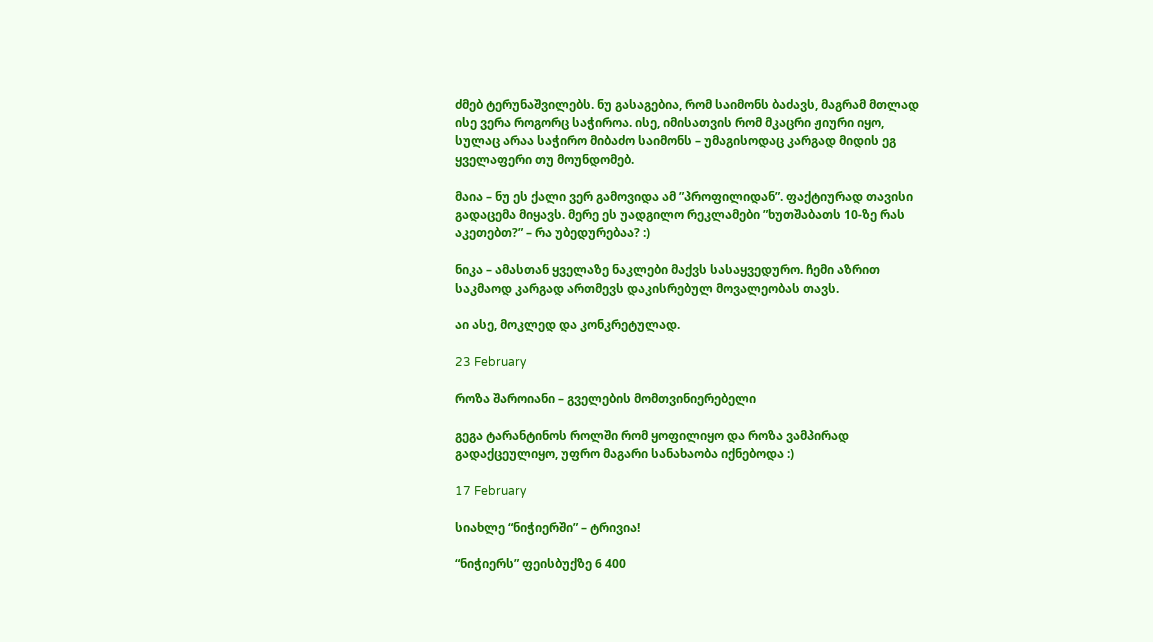ძმებ ტერუნაშვილებს. ნუ გასაგებია, რომ საიმონს ბაძავს, მაგრამ მთლად ისე ვერა როგორც საჭიროა. ისე, იმისათვის რომ მკაცრი ჟიური იყო, სულაც არაა საჭირო მიბაძო საიმონს – უმაგისოდაც კარგად მიდის ეგ ყველაფერი თუ მოუნდომებ.

მაია – ნუ ეს ქალი ვერ გამოვიდა ამ ”პროფილიდან”. ფაქტიურად თავისი გადაცემა მიყავს. მერე ეს უადგილო რეკლამები ”ხუთშაბათს 10-ზე რას აკეთებთ?” – რა უბედურებაა? :)

ნიკა – ამასთან ყველაზე ნაკლები მაქვს სასაყვედურო. ჩემი აზრით საკმაოდ კარგად ართმევს დაკისრებულ მოვალეობას თავს.

აი ასე, მოკლედ და კონკრეტულად.

23 February

როზა შაროიანი – გველების მომთვინიერებელი

გეგა ტარანტინოს როლში რომ ყოფილიყო და როზა ვამპირად გადაქცეულიყო, უფრო მაგარი სანახაობა იქნებოდა :)

17 February

სიახლე “ნიჭიერში” – ტრივია!

“ნიჭიერს” ფეისბუქზე 6 400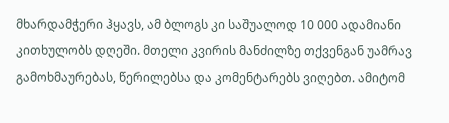მხარდამჭერი ჰყავს, ამ ბლოგს კი საშუალოდ 10 000 ადამიანი კითხულობს დღეში. მთელი კვირის მანძილზე თქვენგან უამრავ გამოხმაურებას, წერილებსა და კომენტარებს ვიღებთ. ამიტომ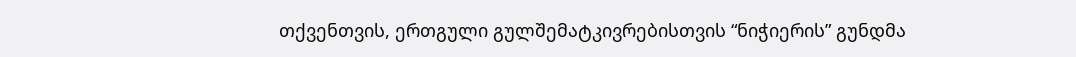თქვენთვის, ერთგული გულშემატკივრებისთვის “ნიჭიერის” გუნდმა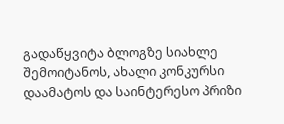გადაწყვიტა ბლოგზე სიახლე შემოიტანოს, ახალი კონკურსი დაამატოს და საინტერესო პრიზი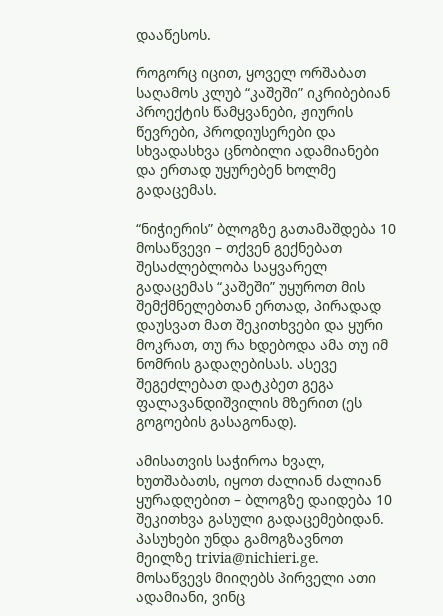დააწესოს.

როგორც იცით, ყოველ ორშაბათ საღამოს კლუბ “კაშეში” იკრიბებიან პროექტის წამყვანები, ჟიურის წევრები, პროდიუსერები და სხვადასხვა ცნობილი ადამიანები და ერთად უყურებენ ხოლმე გადაცემას.

“ნიჭიერის” ბლოგზე გათამაშდება 10 მოსაწვევი – თქვენ გექნებათ შესაძლებლობა საყვარელ გადაცემას “კაშეში” უყუროთ მის შემქმნელებთან ერთად, პირადად დაუსვათ მათ შეკითხვები და ყური მოკრათ, თუ რა ხდებოდა ამა თუ იმ ნომრის გადაღებისას. ასევე შეგეძლებათ დატკბეთ გეგა ფალავანდიშვილის მზერით (ეს გოგოების გასაგონად).

ამისათვის საჭიროა ხვალ, ხუთშაბათს, იყოთ ძალიან ძალიან ყურადღებით – ბლოგზე დაიდება 10 შეკითხვა გასული გადაცემებიდან. პასუხები უნდა გამოგზავნოთ მეილზე trivia@nichieri.ge. მოსაწვევს მიიღებს პირველი ათი ადამიანი, ვინც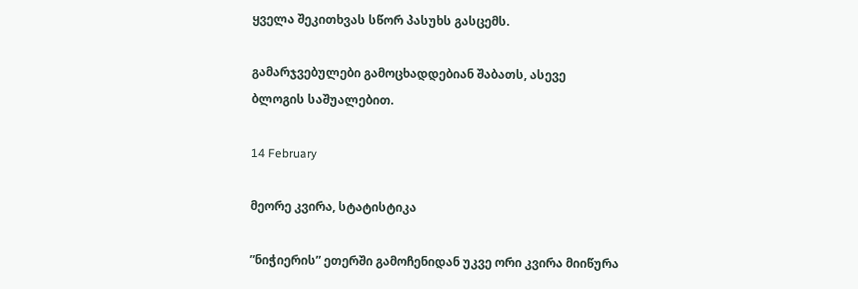ყველა შეკითხვას სწორ პასუხს გასცემს.

გამარჯვებულები გამოცხადდებიან შაბათს, ასევე ბლოგის საშუალებით.

14 February

მეორე კვირა, სტატისტიკა

”ნიჭიერის” ეთერში გამოჩენიდან უკვე ორი კვირა მიიწურა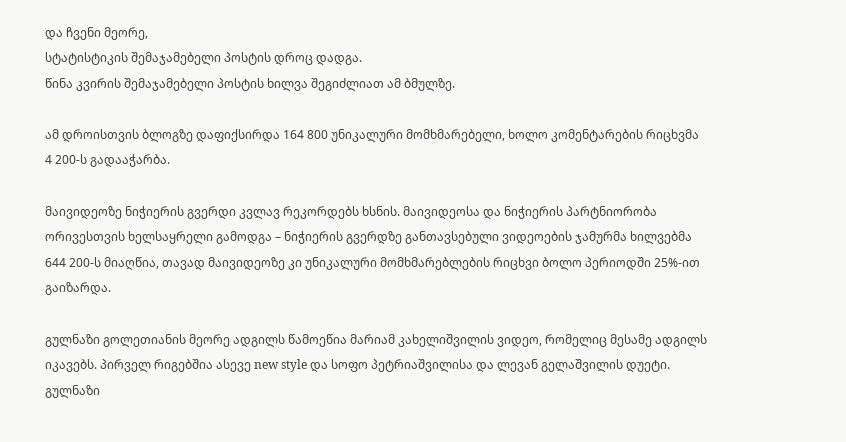და ჩვენი მეორე,
სტატისტიკის შემაჯამებელი პოსტის დროც დადგა.
წინა კვირის შემაჯამებელი პოსტის ხილვა შეგიძლიათ ამ ბმულზე.

ამ დროისთვის ბლოგზე დაფიქსირდა 164 800 უნიკალური მომხმარებელი, ხოლო კომენტარების რიცხვმა 4 200-ს გადააჭარბა.

მაივიდეოზე ნიჭიერის გვერდი კვლავ რეკორდებს ხსნის. მაივიდეოსა და ნიჭიერის პარტნიორობა ორივესთვის ხელსაყრელი გამოდგა – ნიჭიერის გვერდზე განთავსებული ვიდეოების ჯამურმა ხილვებმა 644 200-ს მიაღწია, თავად მაივიდეოზე კი უნიკალური მომხმარებლების რიცხვი ბოლო პერიოდში 25%-ით გაიზარდა.

გულნაზი გოლეთიანის მეორე ადგილს წამოეწია მარიამ კახელიშვილის ვიდეო, რომელიც მესამე ადგილს იკავებს. პირველ რიგებშია ასევე new style და სოფო პეტრიაშვილისა და ლევან გელაშვილის დუეტი. გულნაზი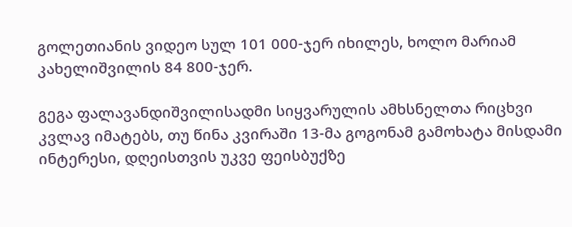გოლეთიანის ვიდეო სულ 101 000-ჯერ იხილეს, ხოლო მარიამ კახელიშვილის 84 800-ჯერ.

გეგა ფალავანდიშვილისადმი სიყვარულის ამხსნელთა რიცხვი კვლავ იმატებს, თუ წინა კვირაში 13-მა გოგონამ გამოხატა მისდამი ინტერესი, დღეისთვის უკვე ფეისბუქზე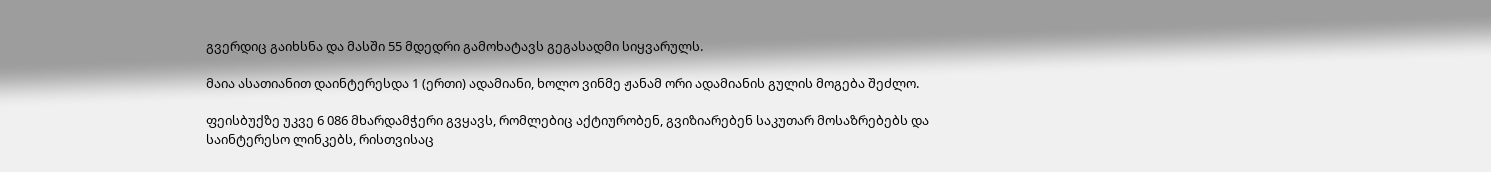გვერდიც გაიხსნა და მასში 55 მდედრი გამოხატავს გეგასადმი სიყვარულს.

მაია ასათიანით დაინტერესდა 1 (ერთი) ადამიანი, ხოლო ვინმე ჟანამ ორი ადამიანის გულის მოგება შეძლო.

ფეისბუქზე უკვე 6 086 მხარდამჭერი გვყავს, რომლებიც აქტიურობენ, გვიზიარებენ საკუთარ მოსაზრებებს და საინტერესო ლინკებს, რისთვისაც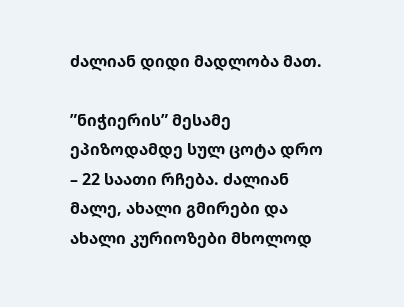ძალიან დიდი მადლობა მათ.

”ნიჭიერის” მესამე ეპიზოდამდე სულ ცოტა დრო – 22 საათი რჩება. ძალიან მალე, ახალი გმირები და ახალი კურიოზები მხოლოდ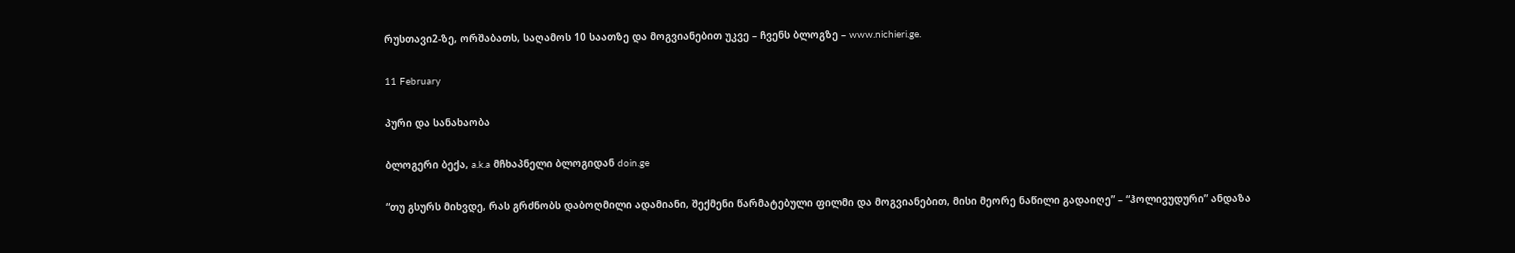რუსთავი2-ზე, ორშაბათს, საღამოს 10 საათზე და მოგვიანებით უკვე – ჩვენს ბლოგზე – www.nichieri.ge.

11 February

პური და სანახაობა

ბლოგერი ბექა, a.k.a მჩხაპნელი ბლოგიდან doin.ge

“თუ გსურს მიხვდე, რას გრძნობს დაბოღმილი ადამიანი, შექმენი წარმატებული ფილმი და მოგვიანებით, მისი მეორე ნაწილი გადაიღე” – “ჰოლივუდური” ანდაზა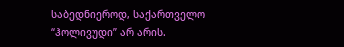საბედნიეროდ, საქართველო “ჰოლივუდი” არ არის.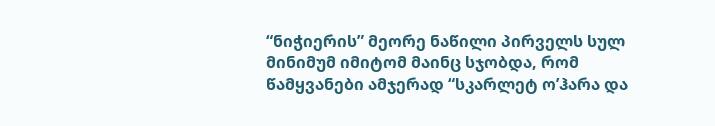“ნიჭიერის” მეორე ნაწილი პირველს სულ მინიმუმ იმიტომ მაინც სჯობდა, რომ წამყვანები ამჯერად “სკარლეტ ო’ჰარა და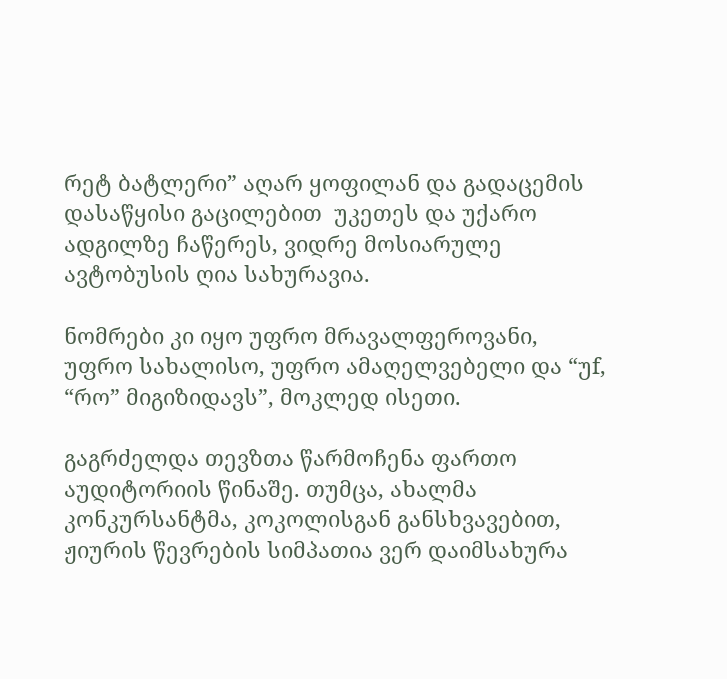რეტ ბატლერი” აღარ ყოფილან და გადაცემის დასაწყისი გაცილებით  უკეთეს და უქარო ადგილზე ჩაწერეს, ვიდრე მოსიარულე ავტობუსის ღია სახურავია.

ნომრები კი იყო უფრო მრავალფეროვანი, უფრო სახალისო, უფრო ამაღელვებელი და “უf, “რო” მიგიზიდავს”, მოკლედ ისეთი.

გაგრძელდა თევზთა წარმოჩენა ფართო აუდიტორიის წინაშე. თუმცა, ახალმა კონკურსანტმა, კოკოლისგან განსხვავებით, ჟიურის წევრების სიმპათია ვერ დაიმსახურა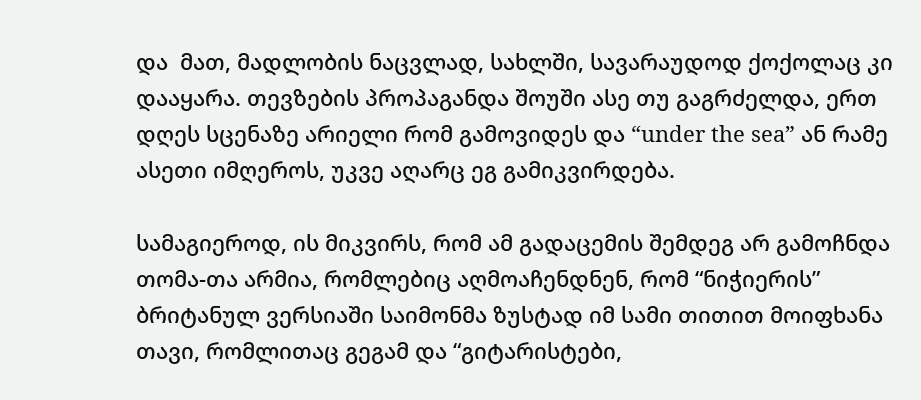და  მათ, მადლობის ნაცვლად, სახლში, სავარაუდოდ ქოქოლაც კი დააყარა. თევზების პროპაგანდა შოუში ასე თუ გაგრძელდა, ერთ დღეს სცენაზე არიელი რომ გამოვიდეს და “under the sea” ან რამე ასეთი იმღეროს, უკვე აღარც ეგ გამიკვირდება.

სამაგიეროდ, ის მიკვირს, რომ ამ გადაცემის შემდეგ არ გამოჩნდა თომა-თა არმია, რომლებიც აღმოაჩენდნენ, რომ “ნიჭიერის” ბრიტანულ ვერსიაში საიმონმა ზუსტად იმ სამი თითით მოიფხანა თავი, რომლითაც გეგამ და “გიტარისტები,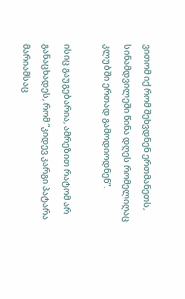ვითომ იქ რომ შეხვდნენ ერთმანეთს, სინამდვილეში წინა დღეს რომელიღაც კლუბში ერთად გამოდიოდნენ”.

ისიც გაუგებარია, ამრეზით რატომ არ განაცხადეს, რომ “კიდევ კარგი პატარა მარიამსაც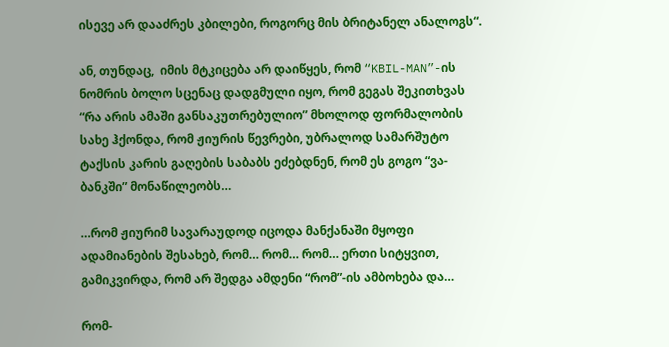ისევე არ დააძრეს კბილები, როგორც მის ბრიტანელ ანალოგს“.

ან, თუნდაც,  იმის მტკიცება არ დაიწყეს, რომ “KBIL-MAN”-ის ნომრის ბოლო სცენაც დადგმული იყო, რომ გეგას შეკითხვას “რა არის ამაში განსაკუთრებულიო” მხოლოდ ფორმალობის სახე ჰქონდა, რომ ჟიურის წევრები, უბრალოდ სამარშუტო ტაქსის კარის გაღების საბაბს ეძებდნენ, რომ ეს გოგო “ვა-ბანკში” მონაწილეობს…

…რომ ჟიურიმ სავარაუდოდ იცოდა მანქანაში მყოფი ადამიანების შესახებ, რომ… რომ… რომ… ერთი სიტყვით, გამიკვირდა, რომ არ შედგა ამდენი “რომ”-ის ამბოხება და…

რომ-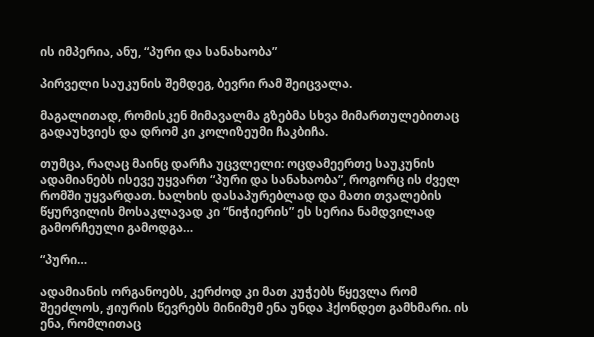ის იმპერია, ანუ, “პური და სანახაობა”

პირველი საუკუნის შემდეგ, ბევრი რამ შეიცვალა.

მაგალითად, რომისკენ მიმავალმა გზებმა სხვა მიმართულებითაც გადაუხვიეს და დრომ კი კოლიზეუმი ჩაკბიჩა.

თუმცა, რაღაც მაინც დარჩა უცვლელი: ოცდამეერთე საუკუნის ადამიანებს ისევე უყვართ “პური და სანახაობა”, როგორც ის ძველ რომში უყვარდათ. ხალხის დასაპურებლად და მათი თვალების წყურვილის მოსაკლავად კი “ნიჭიერის” ეს სერია ნამდვილად გამორჩეული გამოდგა…

“პური…

ადამიანის ორგანოებს, კერძოდ კი მათ კუჭებს წყევლა რომ შეეძლოს, ჟიურის წევრებს მინიმუმ ენა უნდა ჰქონდეთ გამხმარი. ის ენა, რომლითაც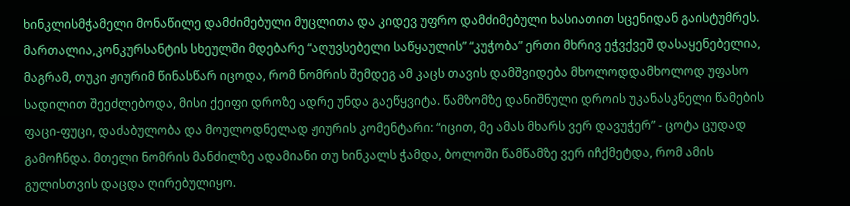ხინკლისმჭამელი მონაწილე დამძიმებული მუცლითა და კიდევ უფრო დამძიმებული ხასიათით სცენიდან გაისტუმრეს. მართალია,კონკურსანტის სხეულში მდებარე “აღუვსებელი საწყაულის” “კუჭობა” ერთი მხრივ ეჭვქვეშ დასაყენებელია, მაგრამ, თუკი ჟიურიმ წინასწარ იცოდა, რომ ნომრის შემდეგ ამ კაცს თავის დამშვიდება მხოლოდდამხოლოდ უფასო სადილით შეეძლებოდა, მისი ქეიფი დროზე ადრე უნდა გაეწყვიტა. წამზომზე დანიშნული დროის უკანასკნელი წამების ფაცი-ფუცი, დაძაბულობა და მოულოდნელად ჟიურის კომენტარი: “იცით, მე ამას მხარს ვერ დავუჭერ” - ცოტა ცუდად გამოჩნდა. მთელი ნომრის მანძილზე ადამიანი თუ ხინკალს ჭამდა, ბოლოში წამწამზე ვერ იჩქმეტდა, რომ ამის გულისთვის დაცდა ღირებულიყო.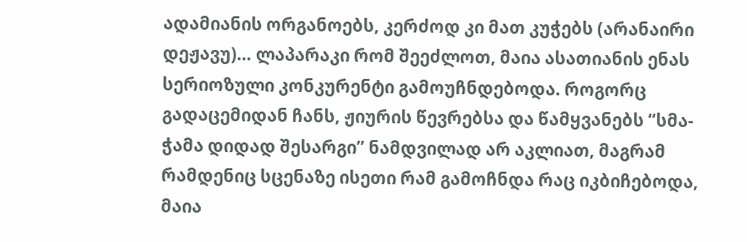ადამიანის ორგანოებს, კერძოდ კი მათ კუჭებს (არანაირი დეჟავუ)… ლაპარაკი რომ შეეძლოთ, მაია ასათიანის ენას სერიოზული კონკურენტი გამოუჩნდებოდა. როგორც გადაცემიდან ჩანს, ჟიურის წევრებსა და წამყვანებს “სმა-ჭამა დიდად შესარგი” ნამდვილად არ აკლიათ, მაგრამ რამდენიც სცენაზე ისეთი რამ გამოჩნდა რაც იკბიჩებოდა, მაია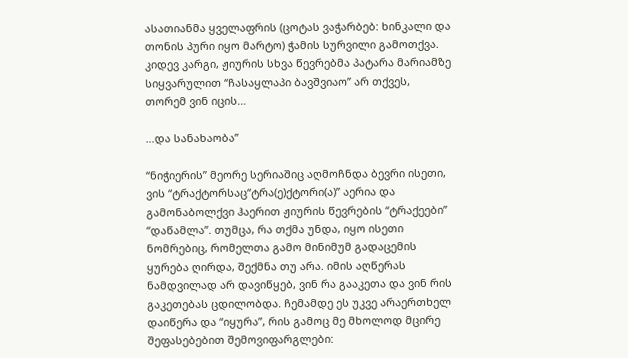ასათიანმა ყველაფრის (ცოტას ვაჭარბებ: ხინკალი და თონის პური იყო მარტო) ჭამის სურვილი გამოთქვა. კიდევ კარგი, ჟიურის სხვა წევრებმა პატარა მარიამზე სიყვარულით “ჩასაყლაპი ბავშვიაო” არ თქვეს, თორემ ვინ იცის…

…და სანახაობა”

“ნიჭიერის” მეორე სერიაშიც აღმოჩნდა ბევრი ისეთი, ვის “ტრაქტორსაც“ტრა(ე)ქტორი(ა)” აერია და გამონაბოლქვი ჰაერით ჟიურის წევრების “ტრაქეები” “დაწამლა”. თუმცა, რა თქმა უნდა, იყო ისეთი ნომრებიც, რომელთა გამო მინიმუმ გადაცემის ყურება ღირდა, შექმნა თუ არა. იმის აღწერას ნამდვილად არ დავიწყებ, ვინ რა გააკეთა და ვინ რის გაკეთებას ცდილობდა. ჩემამდე ეს უკვე არაერთხელ დაიწერა და “იყურა”, რის გამოც მე მხოლოდ მცირე შეფასებებით შემოვიფარგლები: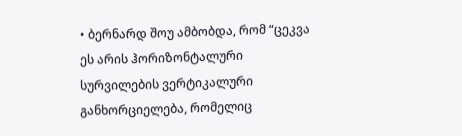• ბერნარდ შოუ ამბობდა, რომ “ცეკვა ეს არის ჰორიზონტალური სურვილების ვერტიკალური განხორციელება, რომელიც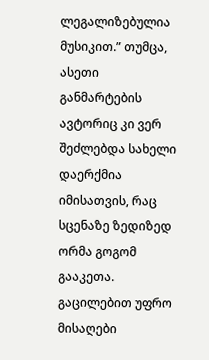ლეგალიზებულია მუსიკით.” თუმცა, ასეთი განმარტების ავტორიც კი ვერ შეძლებდა სახელი დაერქმია იმისათვის, რაც სცენაზე ზედიზედ ორმა გოგომ გააკეთა. გაცილებით უფრო მისაღები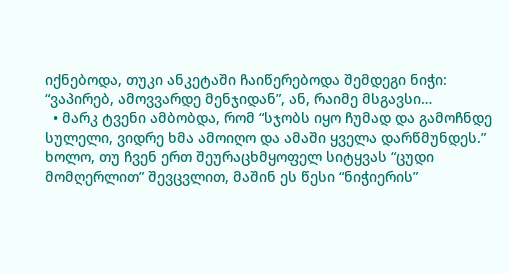იქნებოდა, თუკი ანკეტაში ჩაიწერებოდა შემდეგი ნიჭი: “ვაპირებ, ამოვვარდე მენჯიდან”, ან, რაიმე მსგავსი…
  • მარკ ტვენი ამბობდა, რომ “სჯობს იყო ჩუმად და გამოჩნდე სულელი, ვიდრე ხმა ამოიღო და ამაში ყველა დარწმუნდეს.” ხოლო, თუ ჩვენ ერთ შეურაცხმყოფელ სიტყვას “ცუდი მომღერლით” შევცვლით, მაშინ ეს წესი “ნიჭიერის”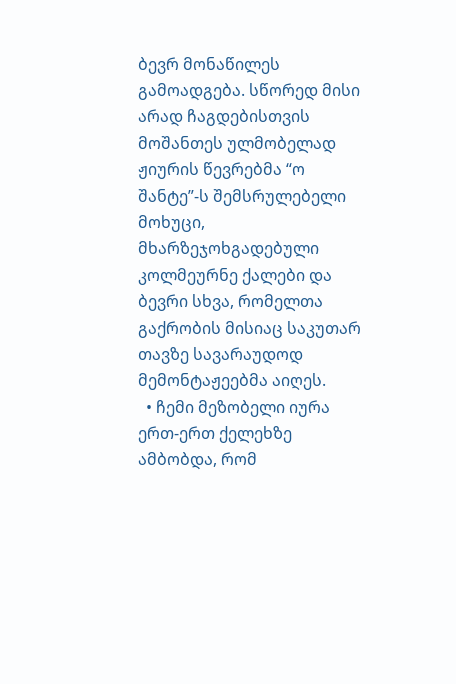ბევრ მონაწილეს გამოადგება. სწორედ მისი არად ჩაგდებისთვის მოშანთეს ულმობელად ჟიურის წევრებმა “ო შანტე”-ს შემსრულებელი მოხუცი, მხარზეჯოხგადებული კოლმეურნე ქალები და ბევრი სხვა, რომელთა გაქრობის მისიაც საკუთარ თავზე სავარაუდოდ მემონტაჟეებმა აიღეს.
  • ჩემი მეზობელი იურა ერთ-ერთ ქელეხზე ამბობდა, რომ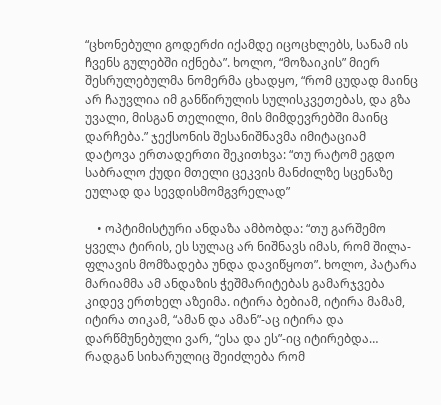“ცხონებული გოდერძი იქამდე იცოცხლებს, სანამ ის ჩვენს გულებში იქნება”. ხოლო, “მოზაიკის” მიერ შესრულებულმა ნომერმა ცხადყო, “რომ ცუდად მაინც არ ჩაუვლია იმ განწირულის სულისკვეთებას, და გზა უვალი, მისგან თელილი, მის მიმდევრებში მაინც დარჩება.” ჯექსონის შესანიშნავმა იმიტაციამ დატოვა ერთადერთი შეკითხვა: “თუ რატომ ეგდო საბრალო ქუდი მთელი ცეკვის მანძილზე სცენაზე ეულად და სევდისმომგვრელად”

    • ოპტიმისტური ანდაზა ამბობდა: “თუ გარშემო ყველა ტირის, ეს სულაც არ ნიშნავს იმას, რომ შილა-ფლავის მომზადება უნდა დავიწყოთ”. ხოლო, პატარა მარიამმა ამ ანდაზის ჭეშმარიტებას გამარჯვება კიდევ ერთხელ აზეიმა. იტირა ბებიამ, იტირა მამამ, იტირა თიკამ, “ამან და ამან”-აც იტირა და დარწმუნებული ვარ, “ესა და ეს”-იც იტირებდა… რადგან სიხარულიც შეიძლება რომ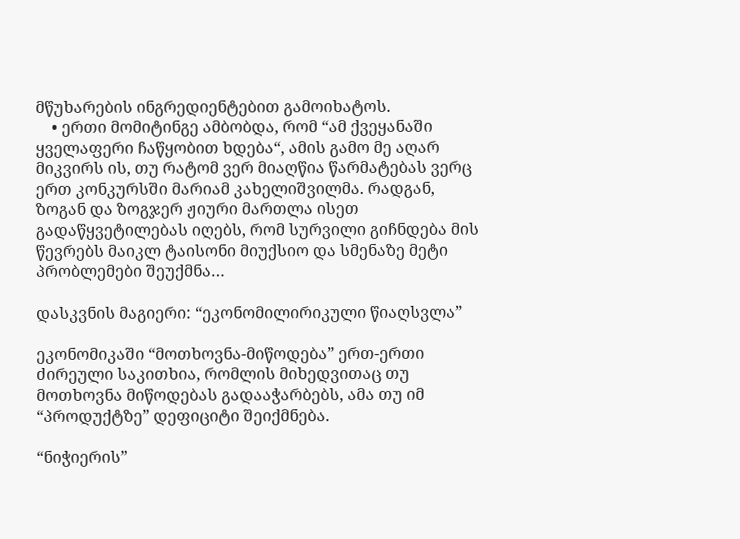მწუხარების ინგრედიენტებით გამოიხატოს.
    • ერთი მომიტინგე ამბობდა, რომ “ამ ქვეყანაში ყველაფერი ჩაწყობით ხდება“, ამის გამო მე აღარ მიკვირს ის, თუ რატომ ვერ მიაღწია წარმატებას ვერც ერთ კონკურსში მარიამ კახელიშვილმა. რადგან,  ზოგან და ზოგჯერ ჟიური მართლა ისეთ გადაწყვეტილებას იღებს, რომ სურვილი გიჩნდება მის წევრებს მაიკლ ტაისონი მიუქსიო და სმენაზე მეტი პრობლემები შეუქმნა…

დასკვნის მაგიერი: “ეკონომილირიკული წიაღსვლა”

ეკონომიკაში “მოთხოვნა-მიწოდება” ერთ-ერთი ძირეული საკითხია, რომლის მიხედვითაც თუ მოთხოვნა მიწოდებას გადააჭარბებს, ამა თუ იმ “პროდუქტზე” დეფიციტი შეიქმნება.

“ნიჭიერის”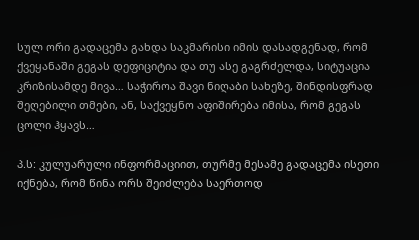სულ ორი გადაცემა გახდა საკმარისი იმის დასადგენად, რომ ქვეყანაში გეგას დეფიციტია და თუ ასე გაგრძელდა, სიტუაცია კრიზისამდე მივა… საჭიროა შავი ნიღაბი სახეზე, შინდისფრად შეღებილი თმები, ან, საქვეყნო აფიშირება იმისა, რომ გეგას ცოლი ჰყავს…

პ.ს: კულუარული ინფორმაციით, თურმე მესამე გადაცემა ისეთი იქნება, რომ წინა ორს შეიძლება საერთოდ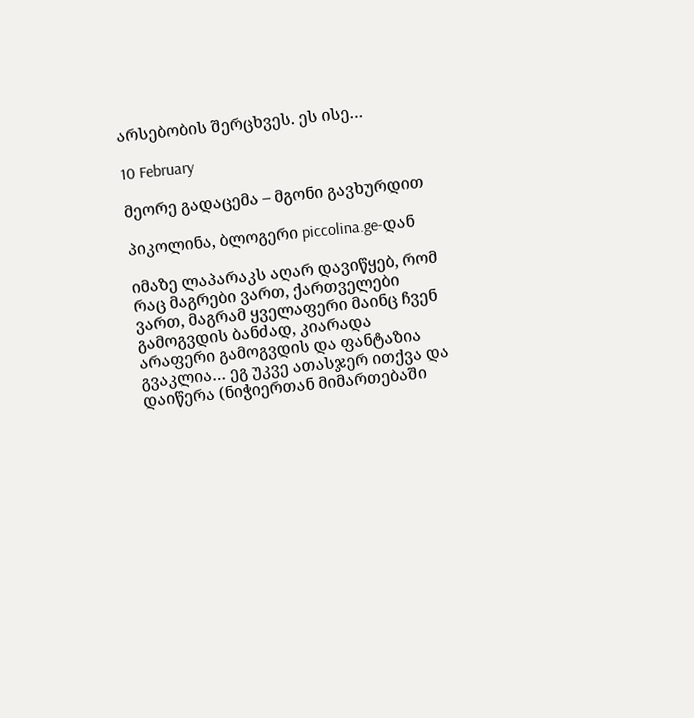არსებობის შერცხვეს. ეს ისე…

10 February

მეორე გადაცემა – მგონი გავხურდით

პიკოლინა, ბლოგერი piccolina.ge-დან

იმაზე ლაპარაკს აღარ დავიწყებ, რომ რაც მაგრები ვართ, ქართველები ვართ, მაგრამ ყველაფერი მაინც ჩვენ გამოგვდის ბანძად, კიარადა არაფერი გამოგვდის და ფანტაზია გვაკლია… ეგ უკვე ათასჯერ ითქვა და დაიწერა (ნიჭიერთან მიმართებაში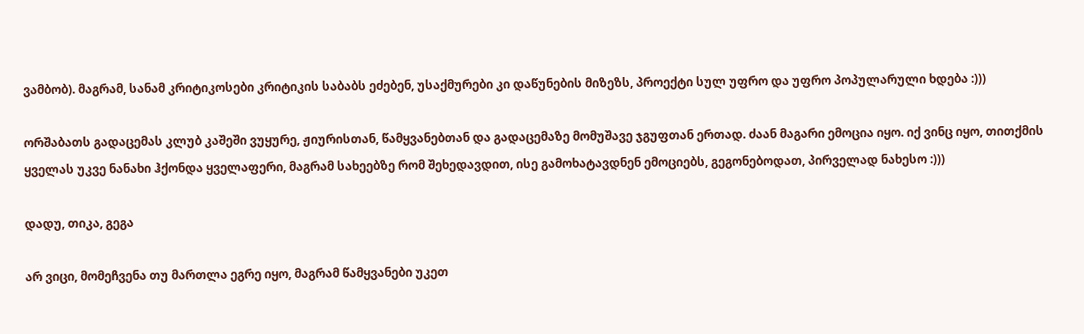ვამბობ). მაგრამ, სანამ კრიტიკოსები კრიტიკის საბაბს ეძებენ, უსაქმურები კი დაწუნების მიზეზს, პროექტი სულ უფრო და უფრო პოპულარული ხდება :)))

ორშაბათს გადაცემას კლუბ კაშეში ვუყურე, ჟიურისთან, წამყვანებთან და გადაცემაზე მომუშავე ჯგუფთან ერთად. ძაან მაგარი ემოცია იყო. იქ ვინც იყო, თითქმის ყველას უკვე ნანახი ჰქონდა ყველაფერი, მაგრამ სახეებზე რომ შეხედავდით, ისე გამოხატავდნენ ემოციებს, გეგონებოდათ, პირველად ნახესო :)))

დადუ, თიკა, გეგა

არ ვიცი, მომეჩვენა თუ მართლა ეგრე იყო, მაგრამ წამყვანები უკეთ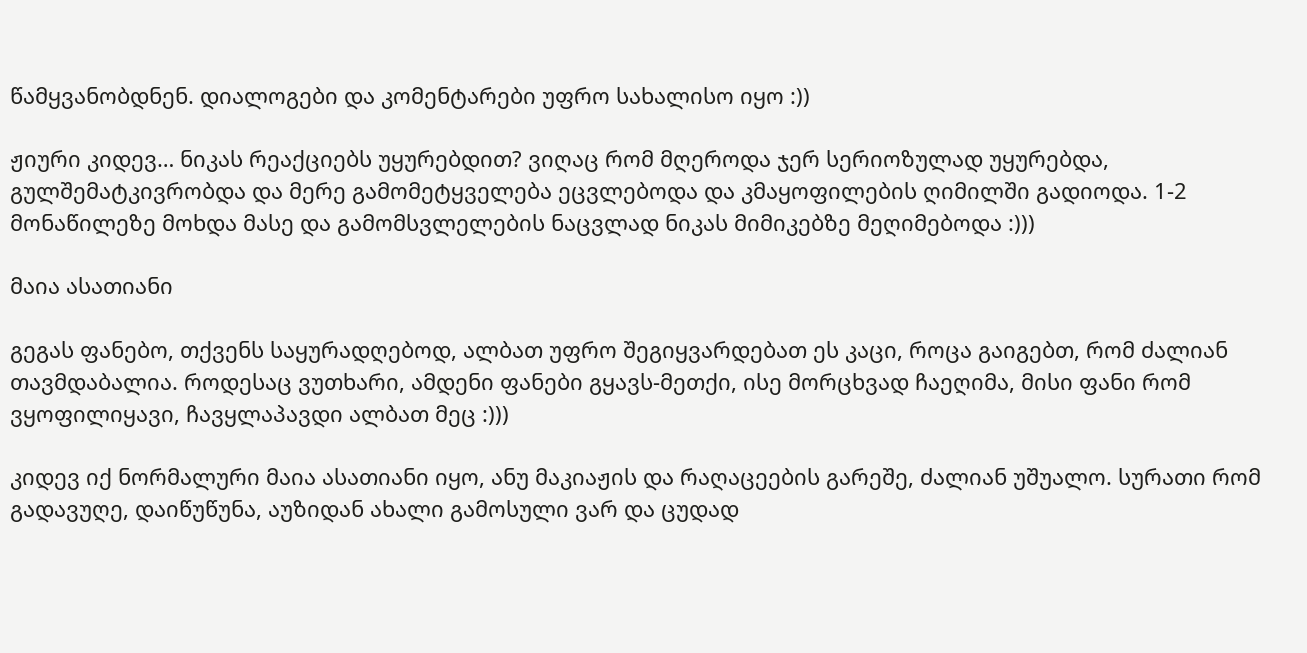წამყვანობდნენ. დიალოგები და კომენტარები უფრო სახალისო იყო :))

ჟიური კიდევ… ნიკას რეაქციებს უყურებდით? ვიღაც რომ მღეროდა ჯერ სერიოზულად უყურებდა, გულშემატკივრობდა და მერე გამომეტყველება ეცვლებოდა და კმაყოფილების ღიმილში გადიოდა. 1-2 მონაწილეზე მოხდა მასე და გამომსვლელების ნაცვლად ნიკას მიმიკებზე მეღიმებოდა :)))

მაია ასათიანი

გეგას ფანებო, თქვენს საყურადღებოდ, ალბათ უფრო შეგიყვარდებათ ეს კაცი, როცა გაიგებთ, რომ ძალიან თავმდაბალია. როდესაც ვუთხარი, ამდენი ფანები გყავს-მეთქი, ისე მორცხვად ჩაეღიმა, მისი ფანი რომ ვყოფილიყავი, ჩავყლაპავდი ალბათ მეც :)))

კიდევ იქ ნორმალური მაია ასათიანი იყო, ანუ მაკიაჟის და რაღაცეების გარეშე, ძალიან უშუალო. სურათი რომ გადავუღე, დაიწუწუნა, აუზიდან ახალი გამოსული ვარ და ცუდად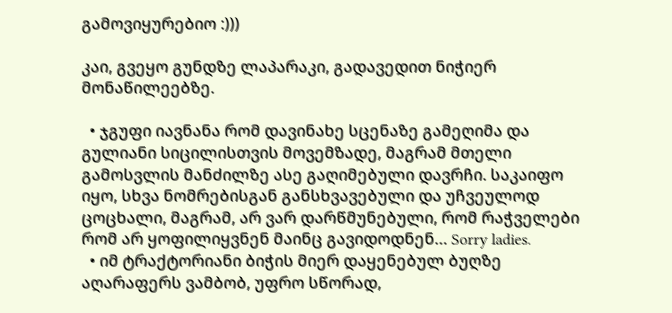გამოვიყურებიო :)))

კაი, გვეყო გუნდზე ლაპარაკი, გადავედით ნიჭიერ მონაწილეებზე.

  • ჯგუფი იავნანა რომ დავინახე სცენაზე გამეღიმა და გულიანი სიცილისთვის მოვემზადე, მაგრამ მთელი გამოსვლის მანძილზე ასე გაღიმებული დავრჩი. საკაიფო იყო, სხვა ნომრებისგან განსხვავებული და უჩვეულოდ ცოცხალი, მაგრამ, არ ვარ დარწმუნებული, რომ რაჭველები რომ არ ყოფილიყვნენ მაინც გავიდოდნენ… Sorry ladies.
  • იმ ტრაქტორიანი ბიჭის მიერ დაყენებულ ბუღზე აღარაფერს ვამბობ, უფრო სწორად,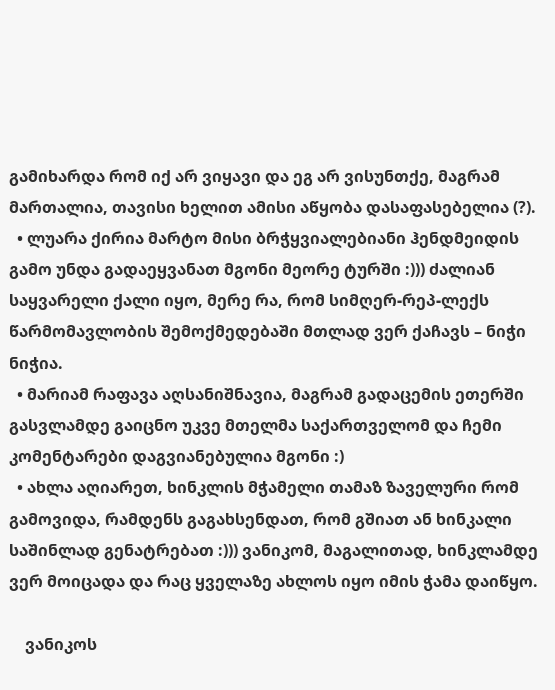გამიხარდა რომ იქ არ ვიყავი და ეგ არ ვისუნთქე, მაგრამ მართალია, თავისი ხელით ამისი აწყობა დასაფასებელია (?).
  • ლუარა ქირია მარტო მისი ბრჭყვიალებიანი ჰენდმეიდის გამო უნდა გადაეყვანათ მგონი მეორე ტურში :))) ძალიან საყვარელი ქალი იყო, მერე რა, რომ სიმღერ-რეპ-ლექს წარმომავლობის შემოქმედებაში მთლად ვერ ქაჩავს – ნიჭი ნიჭია.
  • მარიამ რაფავა აღსანიშნავია, მაგრამ გადაცემის ეთერში გასვლამდე გაიცნო უკვე მთელმა საქართველომ და ჩემი კომენტარები დაგვიანებულია მგონი :)
  • ახლა აღიარეთ, ხინკლის მჭამელი თამაზ ზაველური რომ გამოვიდა, რამდენს გაგახსენდათ, რომ გშიათ ან ხინკალი საშინლად გენატრებათ :))) ვანიკომ, მაგალითად, ხინკლამდე ვერ მოიცადა და რაც ყველაზე ახლოს იყო იმის ჭამა დაიწყო.

    ვანიკოს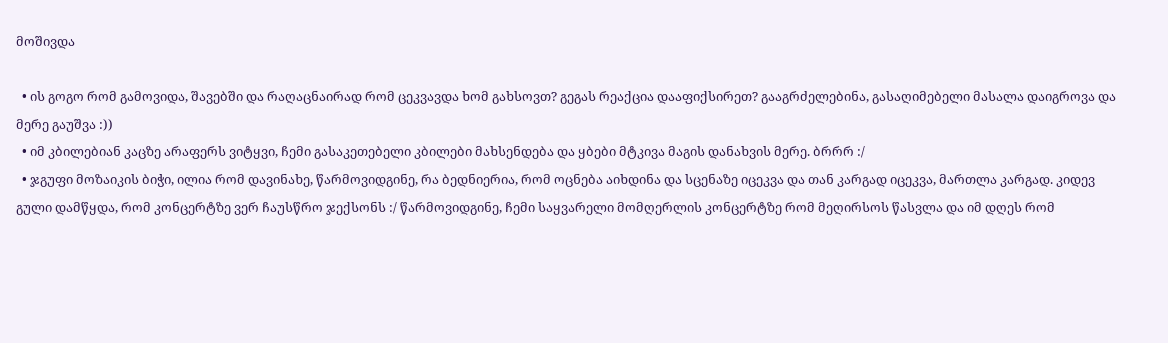მოშივდა

  • ის გოგო რომ გამოვიდა, შავებში და რაღაცნაირად რომ ცეკვავდა ხომ გახსოვთ? გეგას რეაქცია დააფიქსირეთ? გააგრძელებინა, გასაღიმებელი მასალა დაიგროვა და მერე გაუშვა :))
  • იმ კბილებიან კაცზე არაფერს ვიტყვი, ჩემი გასაკეთებელი კბილები მახსენდება და ყბები მტკივა მაგის დანახვის მერე. ბრრრ :/
  • ჯგუფი მოზაიკის ბიჭი, ილია რომ დავინახე, წარმოვიდგინე, რა ბედნიერია, რომ ოცნება აიხდინა და სცენაზე იცეკვა და თან კარგად იცეკვა, მართლა კარგად. კიდევ გული დამწყდა, რომ კონცერტზე ვერ ჩაუსწრო ჯექსონს :/ წარმოვიდგინე, ჩემი საყვარელი მომღერლის კონცერტზე რომ მეღირსოს წასვლა და იმ დღეს რომ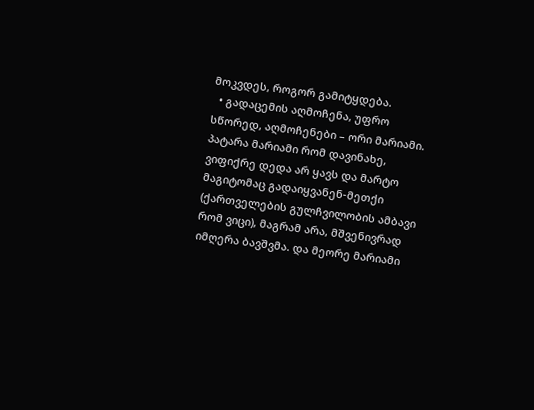მოკვდეს, როგორ გამიტყდება.
  • გადაცემის აღმოჩენა, უფრო სწორედ, აღმოჩენები – ორი მარიამი. პატარა მარიამი რომ დავინახე, ვიფიქრე დედა არ ყავს და მარტო მაგიტომაც გადაიყვანენ-მეთქი (ქართველების გულჩვილობის ამბავი რომ ვიცი), მაგრამ არა, მშვენივრად იმღერა ბავშვმა. და მეორე მარიამი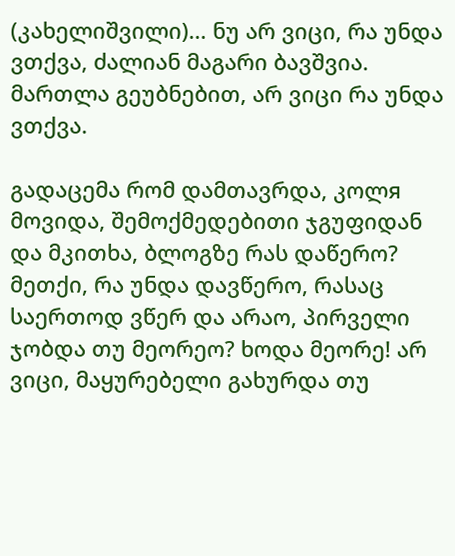(კახელიშვილი)… ნუ არ ვიცი, რა უნდა ვთქვა, ძალიან მაგარი ბავშვია. მართლა გეუბნებით, არ ვიცი რა უნდა ვთქვა.

გადაცემა რომ დამთავრდა, კოლя მოვიდა, შემოქმედებითი ჯგუფიდან და მკითხა, ბლოგზე რას დაწერო? მეთქი, რა უნდა დავწერო, რასაც საერთოდ ვწერ და არაო, პირველი ჯობდა თუ მეორეო? ხოდა მეორე! არ ვიცი, მაყურებელი გახურდა თუ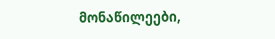მონაწილეები,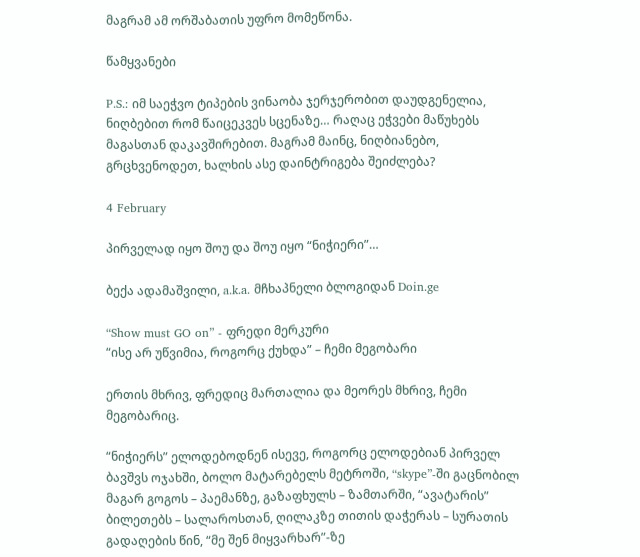მაგრამ ამ ორშაბათის უფრო მომეწონა.

წამყვანები

P.S.: იმ საეჭვო ტიპების ვინაობა ჯერჯერობით დაუდგენელია, ნიღბებით რომ წაიცეკვეს სცენაზე… რაღაც ეჭვები მაწუხებს მაგასთან დაკავშირებით. მაგრამ მაინც, ნიღბიანებო, გრცხვენოდეთ, ხალხის ასე დაინტრიგება შეიძლება?

4 February

პირველად იყო შოუ და შოუ იყო “ნიჭიერი”…

ბექა ადამაშვილი, a.k.a. მჩხაპნელი ბლოგიდან Doin.ge

“Show must GO on” - ფრედი მერკური
“ისე არ უწვიმია, როგორც ქუხდა” – ჩემი მეგობარი

ერთის მხრივ, ფრედიც მართალია და მეორეს მხრივ, ჩემი მეგობარიც.

“ნიჭიერს” ელოდებოდნენ ისევე, როგორც ელოდებიან პირველ ბავშვს ოჯახში, ბოლო მატარებელს მეტროში, “skype”-ში გაცნობილ მაგარ გოგოს – პაემანზე, გაზაფხულს – ზამთარში, “ავატარის” ბილეთებს – სალაროსთან, ღილაკზე თითის დაჭერას – სურათის გადაღების წინ, “მე შენ მიყვარხარ”-ზე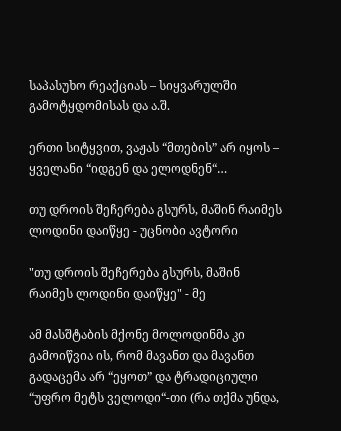საპასუხო რეაქციას – სიყვარულში გამოტყდომისას და ა.შ.

ერთი სიტყვით, ვაჟას “მთების” არ იყოს – ყველანი “იდგენ და ელოდნენ“…

თუ დროის შეჩერება გსურს, მაშინ რაიმეს ლოდინი დაიწყე - უცნობი ავტორი

"თუ დროის შეჩერება გსურს, მაშინ რაიმეს ლოდინი დაიწყე" - მე

ამ მასშტაბის მქონე მოლოდინმა კი გამოიწვია ის, რომ მავანთ და მავანთ გადაცემა არ “ეყოთ” და ტრადიციული “უფრო მეტს ველოდი“-თი (რა თქმა უნდა,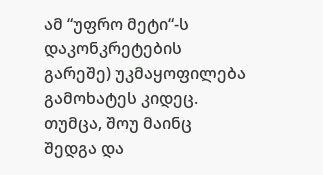ამ “უფრო მეტი“-ს დაკონკრეტების გარეშე) უკმაყოფილება გამოხატეს კიდეც. თუმცა, შოუ მაინც შედგა და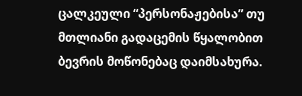ცალკეული “პერსონაჟებისა” თუ მთლიანი გადაცემის წყალობით ბევრის მოწონებაც დაიმსახურა.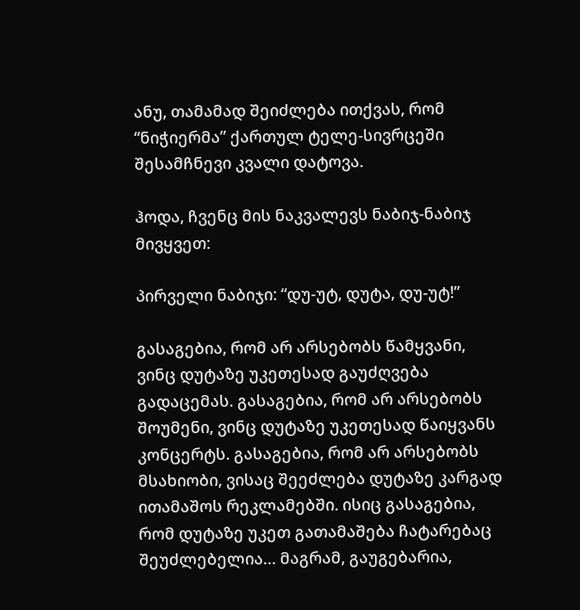ანუ, თამამად შეიძლება ითქვას, რომ “ნიჭიერმა” ქართულ ტელე-სივრცეში შესამჩნევი კვალი დატოვა.

ჰოდა, ჩვენც მის ნაკვალევს ნაბიჯ-ნაბიჯ მივყვეთ:

პირველი ნაბიჯი: “დუ-უტ, დუტა, დუ-უტ!”

გასაგებია, რომ არ არსებობს წამყვანი, ვინც დუტაზე უკეთესად გაუძღვება გადაცემას. გასაგებია, რომ არ არსებობს შოუმენი, ვინც დუტაზე უკეთესად წაიყვანს კონცერტს. გასაგებია, რომ არ არსებობს მსახიობი, ვისაც შეეძლება დუტაზე კარგად ითამაშოს რეკლამებში. ისიც გასაგებია, რომ დუტაზე უკეთ გათამაშება ჩატარებაც შეუძლებელია… მაგრამ, გაუგებარია,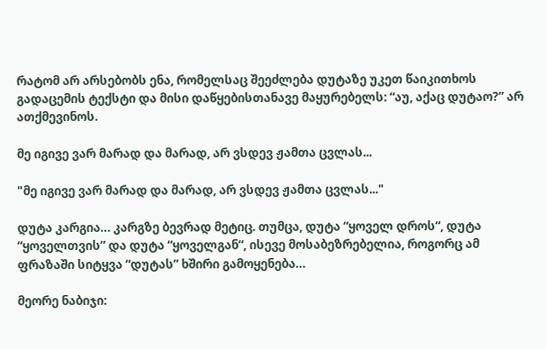რატომ არ არსებობს ენა, რომელსაც შეეძლება დუტაზე უკეთ წაიკითხოს გადაცემის ტექსტი და მისი დაწყებისთანავე მაყურებელს: “აუ, აქაც დუტაო?” არ ათქმევინოს.

მე იგივე ვარ მარად და მარად, არ ვსდევ ჟამთა ცვლას...

"მე იგივე ვარ მარად და მარად, არ ვსდევ ჟამთა ცვლას..."

დუტა კარგია… კარგზე ბევრად მეტიც. თუმცა, დუტა “ყოველ დროს“, დუტა “ყოველთვის” და დუტა “ყოველგან“, ისევე მოსაბეზრებელია, როგორც ამ ფრაზაში სიტყვა “დუტას” ხშირი გამოყენება…

მეორე ნაბიჯი: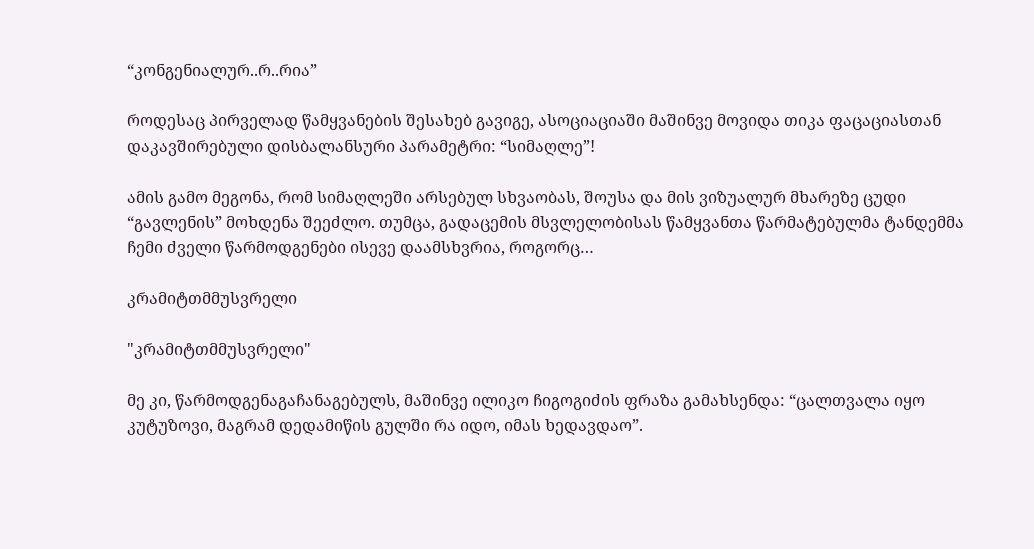“კონგენიალურ..რ..რია”

როდესაც პირველად წამყვანების შესახებ გავიგე, ასოციაციაში მაშინვე მოვიდა თიკა ფაცაციასთან დაკავშირებული დისბალანსური პარამეტრი: “სიმაღლე”!

ამის გამო მეგონა, რომ სიმაღლეში არსებულ სხვაობას, შოუსა და მის ვიზუალურ მხარეზე ცუდი “გავლენის” მოხდენა შეეძლო. თუმცა, გადაცემის მსვლელობისას წამყვანთა წარმატებულმა ტანდემმა ჩემი ძველი წარმოდგენები ისევე დაამსხვრია, როგორც…

კრამიტთმმუსვრელი

"კრამიტთმმუსვრელი"

მე კი, წარმოდგენაგაჩანაგებულს, მაშინვე ილიკო ჩიგოგიძის ფრაზა გამახსენდა: “ცალთვალა იყო კუტუზოვი, მაგრამ დედამიწის გულში რა იდო, იმას ხედავდაო”.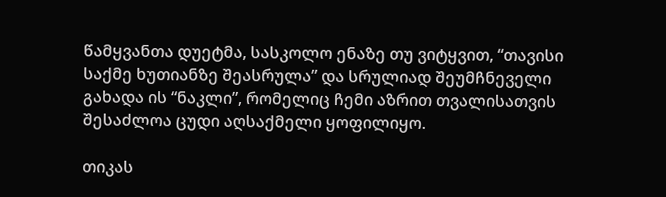წამყვანთა დუეტმა, სასკოლო ენაზე თუ ვიტყვით, “თავისი საქმე ხუთიანზე შეასრულა” და სრულიად შეუმჩნეველი გახადა ის “ნაკლი”, რომელიც ჩემი აზრით თვალისათვის შესაძლოა ცუდი აღსაქმელი ყოფილიყო.

თიკას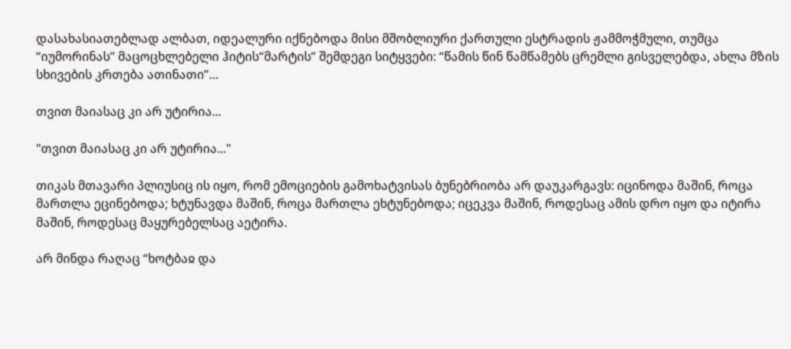დასახასიათებლად ალბათ, იდეალური იქნებოდა მისი მშობლიური ქართული ესტრადის ჟამმოჭმული, თუმცა “იუმორინას” მაცოცხლებელი ჰიტის“მარტის” შემდეგი სიტყვები: “წამის წინ წამწამებს ცრემლი გისველებდა, ახლა მზის სხივების კრთება ათინათი”…

თვით მაიასაც კი არ უტირია...

"თვით მაიასაც კი არ უტირია..."

თიკას მთავარი პლიუსიც ის იყო, რომ ემოციების გამოხატვისას ბუნებრიობა არ დაუკარგავს: იცინოდა მაშინ, როცა მართლა ეცინებოდა; ხტუნავდა მაშინ, როცა მართლა ეხტუნებოდა; იცეკვა მაშინ, როდესაც ამის დრო იყო და იტირა მაშინ, როდესაც მაყურებელსაც აეტირა.

არ მინდა რაღაც “ხოტბაჲ და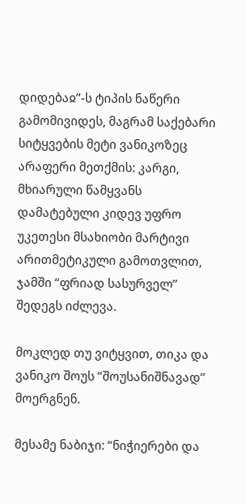დიდებაჲ”-ს ტიპის ნაწერი გამომივიდეს, მაგრამ საქებარი სიტყვების მეტი ვანიკოზეც არაფერი მეთქმის: კარგი, მხიარული წამყვანს დამატებული კიდევ უფრო უკეთესი მსახიობი მარტივი არითმეტიკული გამოთვლით, ჯამში “ფრიად სასურველ” შედეგს იძლევა.

მოკლედ თუ ვიტყვით, თიკა და ვანიკო შოუს “შოუსანიშნავად” მოერგნენ.

მესამე ნაბიჯი: “ნიჭიერები და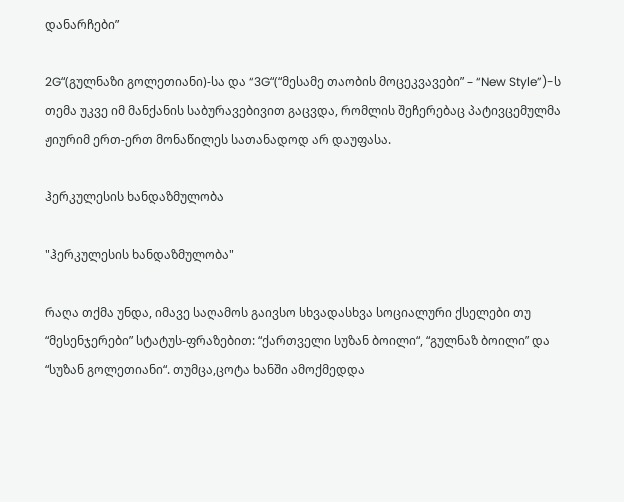დანარჩები”

2G“(გულნაზი გოლეთიანი)-სა და “3G“(“მესამე თაობის მოცეკვავები” – “New Style”)-ს თემა უკვე იმ მანქანის საბურავებივით გაცვდა, რომლის შეჩერებაც პატივცემულმა ჟიურიმ ერთ-ერთ მონაწილეს სათანადოდ არ დაუფასა.

ჰერკულესის ხანდაზმულობა

"ჰერკულესის ხანდაზმულობა"

რაღა თქმა უნდა, იმავე საღამოს გაივსო სხვადასხვა სოციალური ქსელები თუ “მესენჯერები” სტატუს-ფრაზებით: “ქართველი სუზან ბოილი“, “გულნაზ ბოილი” და “სუზან გოლეთიანი“. თუმცა,ცოტა ხანში ამოქმედდა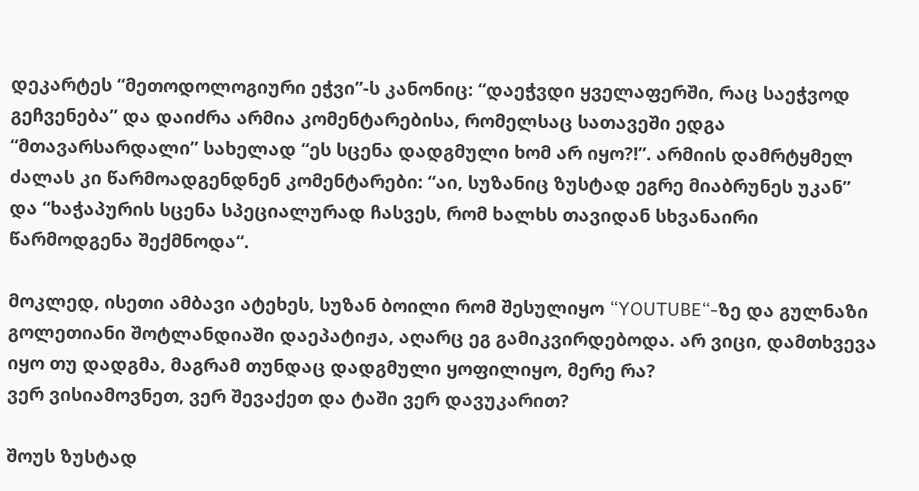დეკარტეს “მეთოდოლოგიური ეჭვი”-ს კანონიც: “დაეჭვდი ყველაფერში, რაც საეჭვოდ გეჩვენება” და დაიძრა არმია კომენტარებისა, რომელსაც სათავეში ედგა “მთავარსარდალი” სახელად “ეს სცენა დადგმული ხომ არ იყო?!”. არმიის დამრტყმელ ძალას კი წარმოადგენდნენ კომენტარები: “აი, სუზანიც ზუსტად ეგრე მიაბრუნეს უკან” და “ხაჭაპურის სცენა სპეციალურად ჩასვეს, რომ ხალხს თავიდან სხვანაირი წარმოდგენა შექმნოდა“.

მოკლედ, ისეთი ამბავი ატეხეს, სუზან ბოილი რომ შესულიყო “YOUTUBE“-ზე და გულნაზი გოლეთიანი შოტლანდიაში დაეპატიჟა, აღარც ეგ გამიკვირდებოდა. არ ვიცი, დამთხვევა იყო თუ დადგმა, მაგრამ თუნდაც დადგმული ყოფილიყო, მერე რა?
ვერ ვისიამოვნეთ, ვერ შევაქეთ და ტაში ვერ დავუკარით?

შოუს ზუსტად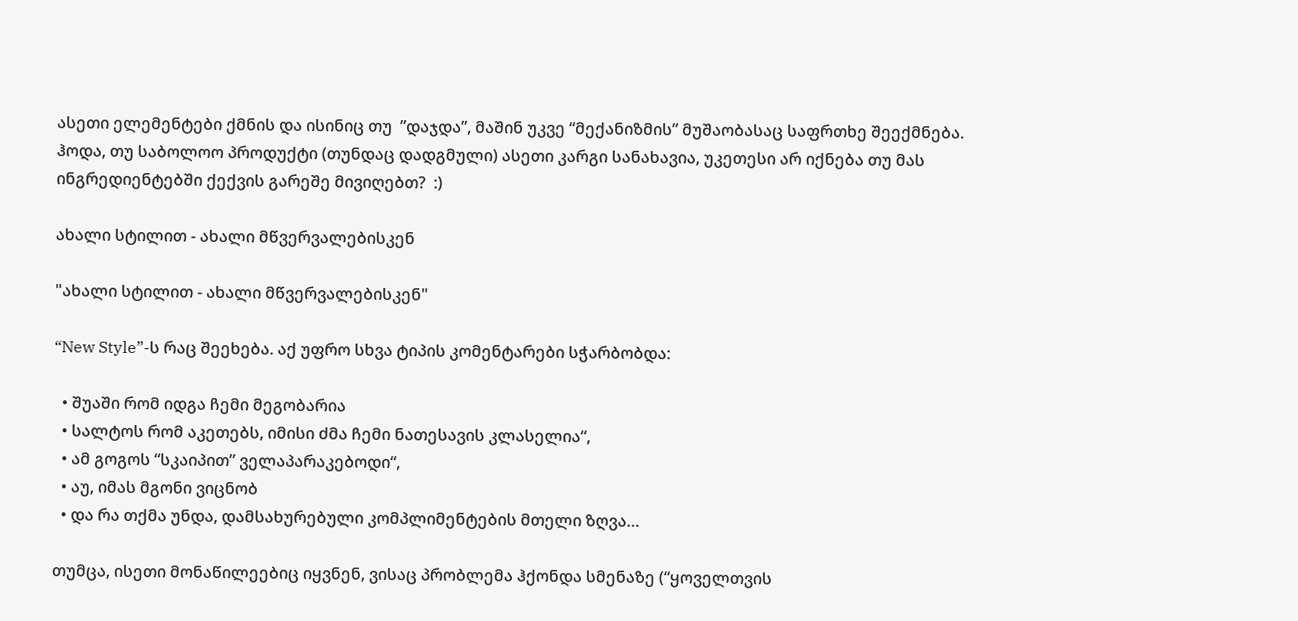ასეთი ელემენტები ქმნის და ისინიც თუ  ”დაჯდა”, მაშინ უკვე “მექანიზმის” მუშაობასაც საფრთხე შეექმნება.  ჰოდა, თუ საბოლოო პროდუქტი (თუნდაც დადგმული) ასეთი კარგი სანახავია, უკეთესი არ იქნება თუ მას ინგრედიენტებში ქექვის გარეშე მივიღებთ?  :)

ახალი სტილით - ახალი მწვერვალებისკენ

"ახალი სტილით - ახალი მწვერვალებისკენ"

“New Style”-ს რაც შეეხება. აქ უფრო სხვა ტიპის კომენტარები სჭარბობდა:

  • შუაში რომ იდგა ჩემი მეგობარია
  • სალტოს რომ აკეთებს, იმისი ძმა ჩემი ნათესავის კლასელია“,
  • ამ გოგოს “სკაიპით” ველაპარაკებოდი“,
  • აუ, იმას მგონი ვიცნობ
  • და რა თქმა უნდა, დამსახურებული კომპლიმენტების მთელი ზღვა…

თუმცა, ისეთი მონაწილეებიც იყვნენ, ვისაც პრობლემა ჰქონდა სმენაზე (“ყოველთვის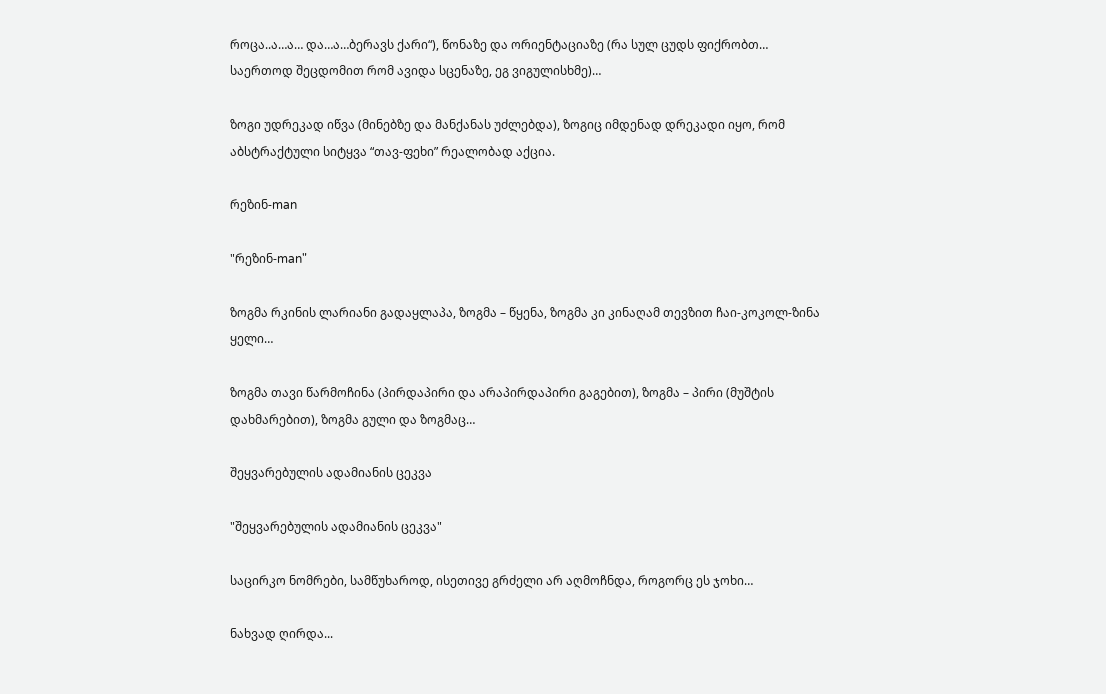როცა..ა…ა… და…ა…ბერავს ქარი“), წონაზე და ორიენტაციაზე (რა სულ ცუდს ფიქრობთ… საერთოდ შეცდომით რომ ავიდა სცენაზე, ეგ ვიგულისხმე)…

ზოგი უდრეკად იწვა (მინებზე და მანქანას უძლებდა), ზოგიც იმდენად დრეკადი იყო, რომ აბსტრაქტული სიტყვა “თავ-ფეხი” რეალობად აქცია.

რეზინ-man

"რეზინ-man"

ზოგმა რკინის ლარიანი გადაყლაპა, ზოგმა – წყენა, ზოგმა კი კინაღამ თევზით ჩაი-კოკოლ-ზინა ყელი…

ზოგმა თავი წარმოჩინა (პირდაპირი და არაპირდაპირი გაგებით), ზოგმა – პირი (მუშტის დახმარებით), ზოგმა გული და ზოგმაც…

შეყვარებულის ადამიანის ცეკვა

"შეყვარებულის ადამიანის ცეკვა"

საცირკო ნომრები, სამწუხაროდ, ისეთივე გრძელი არ აღმოჩნდა, როგორც ეს ჯოხი…

ნახვად ღირდა...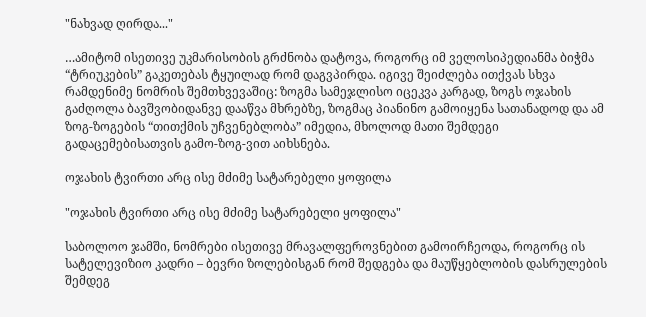"ნახვად ღირდა..."

…ამიტომ ისეთივე უკმარისობის გრძნობა დატოვა, როგორც იმ ველოსიპედიანმა ბიჭმა “ტრიუკების” გაკეთებას ტყუილად რომ დაგვპირდა. იგივე შეიძლება ითქვას სხვა რამდენიმე ნომრის შემთხვევაშიც: ზოგმა სამეჯლისო იცეკვა კარგად, ზოგს ოჯახის გაძღოლა ბავშვობიდანვე დააწვა მხრებზე, ზოგმაც პიანინო გამოიყენა სათანადოდ და ამ ზოგ-ზოგების “თითქმის უჩვენებლობა” იმედია, მხოლოდ მათი შემდეგი გადაცემებისათვის გამო-ზოგ-ვით აიხსნება.

ოჯახის ტვირთი არც ისე მძიმე სატარებელი ყოფილა

"ოჯახის ტვირთი არც ისე მძიმე სატარებელი ყოფილა"

საბოლოო ჯამში, ნომრები ისეთივე მრავალფეროვნებით გამოირჩეოდა, როგორც ის სატელევიზიო კადრი – ბევრი ზოლებისგან რომ შედგება და მაუწყებლობის დასრულების შემდეგ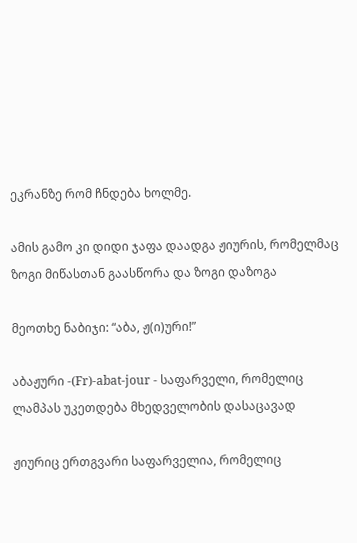ეკრანზე რომ ჩნდება ხოლმე.

ამის გამო კი დიდი ჯაფა დაადგა ჟიურის, რომელმაც ზოგი მიწასთან გაასწორა და ზოგი დაზოგა

მეოთხე ნაბიჯი: “აბა, ჟ(ი)ური!”

აბაჟური -(Fr)-abat-jour - საფარველი, რომელიც ლამპას უკეთდება მხედველობის დასაცავად

ჟიურიც ერთგვარი საფარველია, რომელიც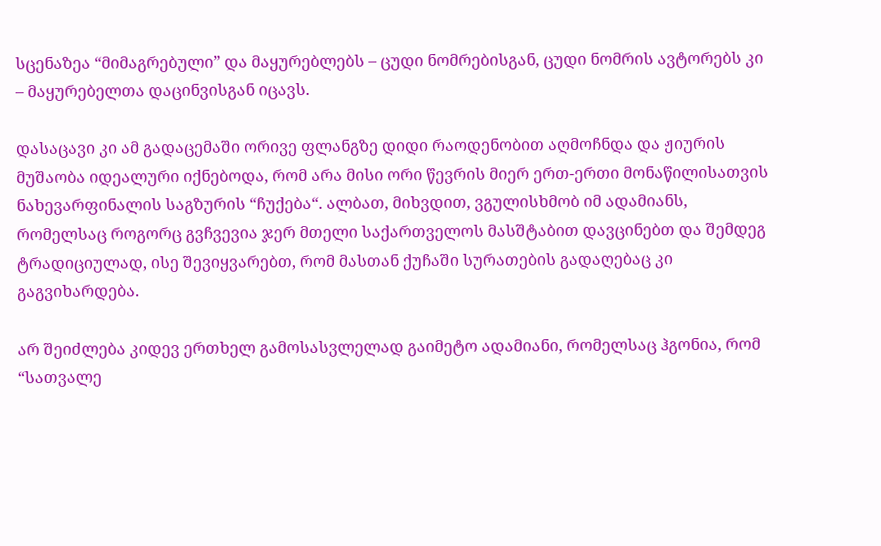სცენაზეა “მიმაგრებული” და მაყურებლებს – ცუდი ნომრებისგან, ცუდი ნომრის ავტორებს კი – მაყურებელთა დაცინვისგან იცავს.

დასაცავი კი ამ გადაცემაში ორივე ფლანგზე დიდი რაოდენობით აღმოჩნდა და ჟიურის მუშაობა იდეალური იქნებოდა, რომ არა მისი ორი წევრის მიერ ერთ-ერთი მონაწილისათვის ნახევარფინალის საგზურის “ჩუქება“. ალბათ, მიხვდით, ვგულისხმობ იმ ადამიანს, რომელსაც როგორც გვჩვევია ჯერ მთელი საქართველოს მასშტაბით დავცინებთ და შემდეგ ტრადიციულად, ისე შევიყვარებთ, რომ მასთან ქუჩაში სურათების გადაღებაც კი გაგვიხარდება.

არ შეიძლება კიდევ ერთხელ გამოსასვლელად გაიმეტო ადამიანი, რომელსაც ჰგონია, რომ “სათვალე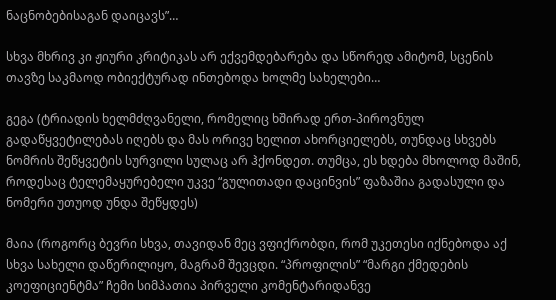ნაცნობებისაგან დაიცავს”…

სხვა მხრივ კი ჟიური კრიტიკას არ ექვემდებარება და სწორედ ამიტომ, სცენის თავზე საკმაოდ ობიექტურად ინთებოდა ხოლმე სახელები…

გეგა (ტრიადის ხელმძღვანელი, რომელიც ხშირად ერთ-პიროვნულ გადაწყვეტილებას იღებს და მას ორივე ხელით ახორციელებს, თუნდაც სხვებს ნომრის შეწყვეტის სურვილი სულაც არ ჰქონდეთ. თუმცა, ეს ხდება მხოლოდ მაშინ, როდესაც ტელემაყურებელი უკვე “გულითადი დაცინვის” ფაზაშია გადასული და ნომერი უთუოდ უნდა შეწყდეს)

მაია (როგორც ბევრი სხვა, თავიდან მეც ვფიქრობდი, რომ უკეთესი იქნებოდა აქ სხვა სახელი დაწერილიყო, მაგრამ შევცდი. “პროფილის” “მარგი ქმედების კოეფიციენტმა” ჩემი სიმპათია პირველი კომენტარიდანვე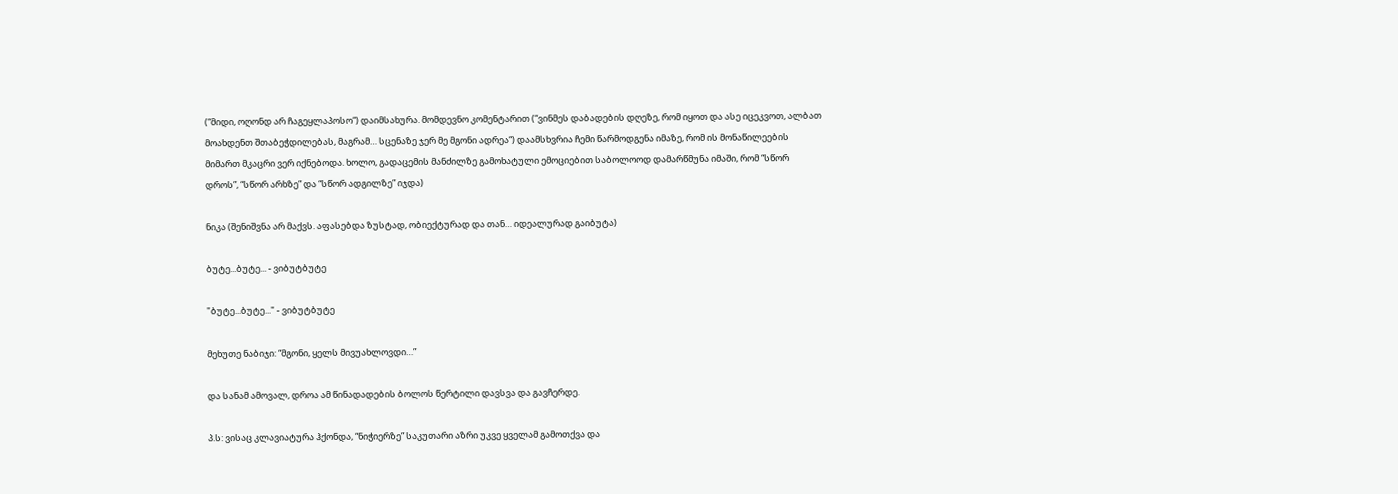(“მიდი, ოღონდ არ ჩაგეყლაპოსო“) დაიმსახურა. მომდევნო კომენტარით (“ვინმეს დაბადების დღეზე, რომ იყოთ და ასე იცეკვოთ, ალბათ მოახდენთ შთაბეჭდილებას, მაგრამ… სცენაზე ჯერ მე მგონი ადრეა“) დაამსხვრია ჩემი წარმოდგენა იმაზე, რომ ის მონაწილეების მიმართ მკაცრი ვერ იქნებოდა. ხოლო, გადაცემის მანძილზე გამოხატული ემოციებით საბოლოოდ დამარწმუნა იმაში, რომ “სწორ დროს”, “სწორ არხზე” და “სწორ ადგილზე” იჯდა)

ნიკა (შენიშვნა არ მაქვს. აფასებდა ზუსტად, ობიექტურად და თან… იდეალურად გაიბუტა)

ბუტე...ბუტე... - ვიბუტბუტე

"ბუტე...ბუტე..." - ვიბუტბუტე

მეხუთე ნაბიჯი: “მგონი, ყელს მივუახლოვდი…”

და სანამ ამოვალ, დროა ამ წინადადების ბოლოს წერტილი დავსვა და გავჩერდე.

პ.ს: ვისაც კლავიატურა ჰქონდა, “ნიჭიერზე” საკუთარი აზრი უკვე ყველამ გამოთქვა და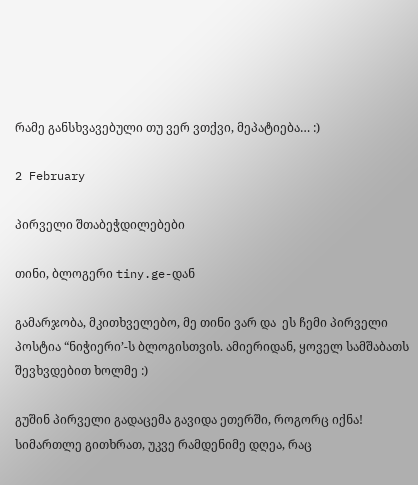რამე განსხვავებული თუ ვერ ვთქვი, მეპატიება… :)

2 February

პირველი შთაბეჭდილებები

თინი, ბლოგერი tiny.ge-დან

გამარჯობა, მკითხველებო, მე თინი ვარ და  ეს ჩემი პირველი პოსტია “ნიჭიერი’-ს ბლოგისთვის. ამიერიდან, ყოველ სამშაბათს  შევხვდებით ხოლმე :)

გუშინ პირველი გადაცემა გავიდა ეთერში, როგორც იქნა! სიმართლე გითხრათ, უკვე რამდენიმე დღეა, რაც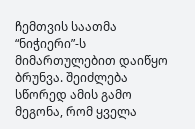ჩემთვის საათმა “ნიჭიერი”-ს მიმართულებით დაიწყო ბრუნვა. შეიძლება სწორედ ამის გამო მეგონა, რომ ყველა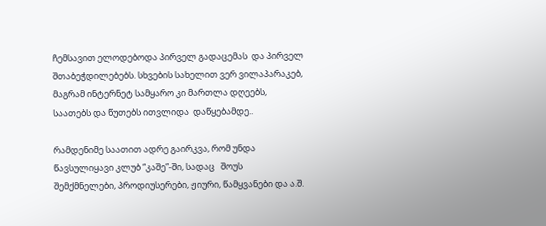ჩემსავით ელოდებოდა პირველ გადაცემას  და პირველ შთაბეჭდილებებს. სხვების სახელით ვერ ვილაპარაკებ, მაგრამ ინტერნეტ სამყარო კი მართლა დღეებს, საათებს და წუთებს ითვლიდა  დაწყებამდე..

რამდენიმე საათით ადრე გაირკვა, რომ უნდა წავსულიყავი კლუბ “კაშე”-ში, სადაც   შოუს შემქმნელები, პროდიუსერები, ჟიური, წამყვანები და ა.შ.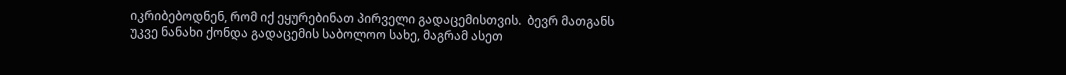იკრიბებოდნენ, რომ იქ ეყურებინათ პირველი გადაცემისთვის.  ბევრ მათგანს უკვე ნანახი ქონდა გადაცემის საბოლოო სახე, მაგრამ ასეთ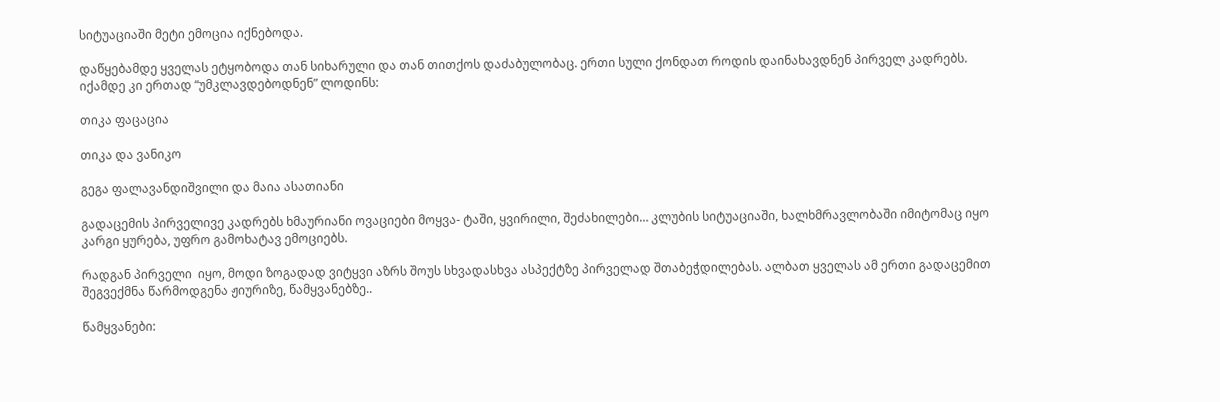სიტუაციაში მეტი ემოცია იქნებოდა.

დაწყებამდე ყველას ეტყობოდა თან სიხარული და თან თითქოს დაძაბულობაც. ერთი სული ქონდათ როდის დაინახავდნენ პირველ კადრებს. იქამდე კი ერთად “უმკლავდებოდნენ” ლოდინს:

თიკა ფაცაცია

თიკა და ვანიკო

გეგა ფალავანდიშვილი და მაია ასათიანი

გადაცემის პირველივე კადრებს ხმაურიანი ოვაციები მოყვა- ტაში, ყვირილი, შეძახილები… კლუბის სიტუაციაში, ხალხმრავლობაში იმიტომაც იყო კარგი ყურება, უფრო გამოხატავ ემოციებს.

რადგან პირველი  იყო, მოდი ზოგადად ვიტყვი აზრს შოუს სხვადასხვა ასპექტზე პირველად შთაბეჭდილებას. ალბათ ყველას ამ ერთი გადაცემით შეგვექმნა წარმოდგენა ჟიურიზე, წამყვანებზე..

წამყვანები: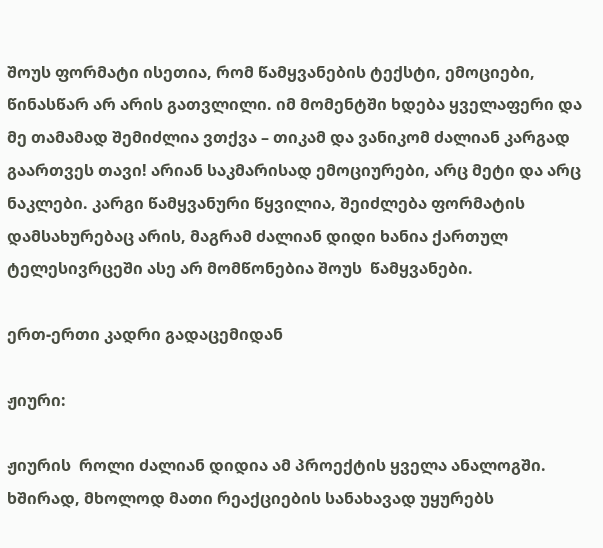შოუს ფორმატი ისეთია, რომ წამყვანების ტექსტი, ემოციები, წინასწარ არ არის გათვლილი. იმ მომენტში ხდება ყველაფერი და მე თამამად შემიძლია ვთქვა – თიკამ და ვანიკომ ძალიან კარგად გაართვეს თავი! არიან საკმარისად ემოციურები, არც მეტი და არც ნაკლები. კარგი წამყვანური წყვილია, შეიძლება ფორმატის დამსახურებაც არის, მაგრამ ძალიან დიდი ხანია ქართულ ტელესივრცეში ასე არ მომწონებია შოუს  წამყვანები.

ერთ-ერთი კადრი გადაცემიდან

ჟიური:

ჟიურის  როლი ძალიან დიდია ამ პროექტის ყველა ანალოგში. ხშირად, მხოლოდ მათი რეაქციების სანახავად უყურებს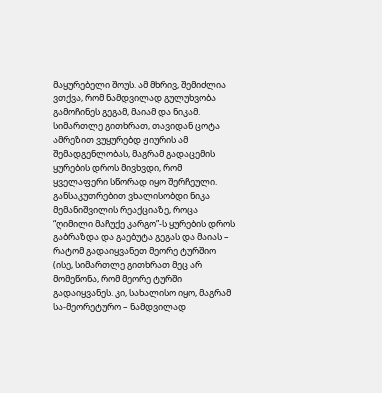მაყურებელი შოუს. ამ მხრივ, შემიძლია ვთქვა, რომ ნამდვილად გულუხვობა გამოჩინეს გეგამ, მაიამ და ნიკამ. სიმართლე გითხრათ, თავიდან ცოტა ამრეზით ვუყურებდ ჟიურის ამ შემადგენლობას, მაგრამ გადაცემის ყურების დროს მივხვდი, რომ ყველაფერი სწორად იყო შერჩეული.  განსაკუთრებით ვხალისობდი ნიკა მემანიშვილის რეაქციაზე, როცა “ღიმილი მაჩუქე კარგო”-ს ყურების დროს გაბრაზდა და გაებუტა გეგას და მაიას – რატომ გადაიყვანეთ მეორე ტურშიო (ისე, სიმართლე გითხრათ მეც არ მომეწონა, რომ მეორე ტურში გადაიყვანეს. კი, სახალისო იყო, მაგრამ სა-მეორეტურო – ნამდვილად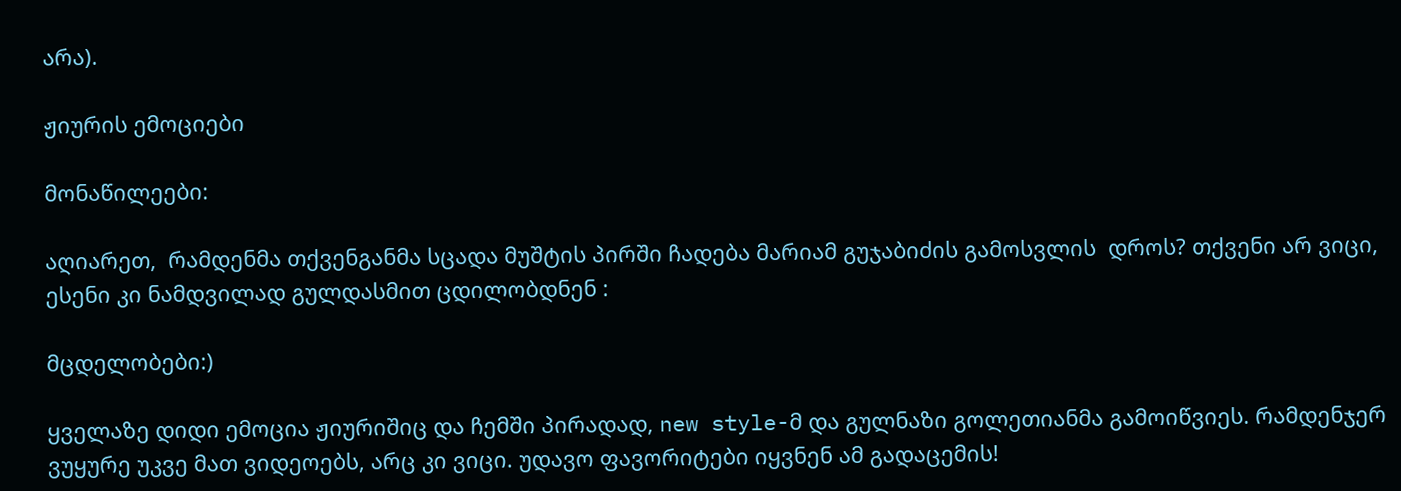არა).

ჟიურის ემოციები

მონაწილეები:

აღიარეთ,  რამდენმა თქვენგანმა სცადა მუშტის პირში ჩადება მარიამ გუჯაბიძის გამოსვლის  დროს? თქვენი არ ვიცი, ესენი კი ნამდვილად გულდასმით ცდილობდნენ :

მცდელობები:)

ყველაზე დიდი ემოცია ჟიურიშიც და ჩემში პირადად, new style-მ და გულნაზი გოლეთიანმა გამოიწვიეს. რამდენჯერ ვუყურე უკვე მათ ვიდეოებს, არც კი ვიცი. უდავო ფავორიტები იყვნენ ამ გადაცემის!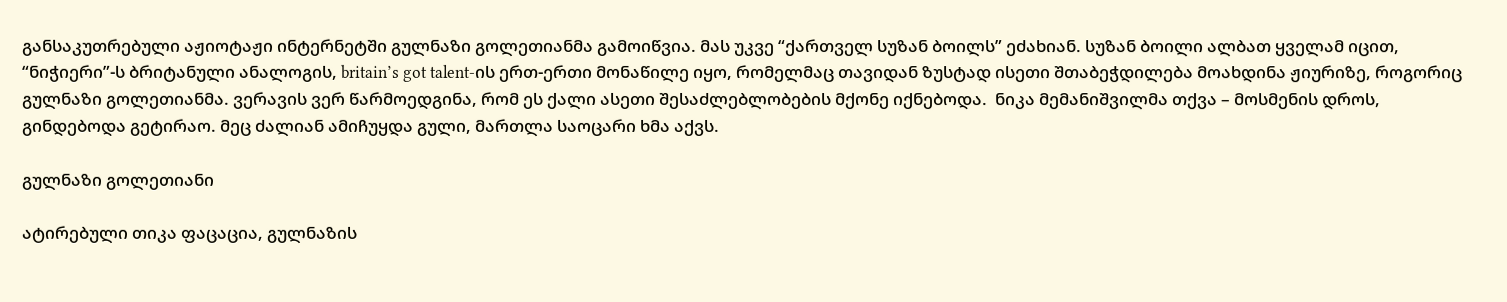განსაკუთრებული აჟიოტაჟი ინტერნეტში გულნაზი გოლეთიანმა გამოიწვია. მას უკვე “ქართველ სუზან ბოილს” ეძახიან. სუზან ბოილი ალბათ ყველამ იცით, “ნიჭიერი”-ს ბრიტანული ანალოგის, britain’s got talent-ის ერთ-ერთი მონაწილე იყო, რომელმაც თავიდან ზუსტად ისეთი შთაბეჭდილება მოახდინა ჟიურიზე, როგორიც გულნაზი გოლეთიანმა. ვერავის ვერ წარმოედგინა, რომ ეს ქალი ასეთი შესაძლებლობების მქონე იქნებოდა.  ნიკა მემანიშვილმა თქვა – მოსმენის დროს, გინდებოდა გეტირაო. მეც ძალიან ამიჩუყდა გული, მართლა საოცარი ხმა აქვს.

გულნაზი გოლეთიანი

ატირებული თიკა ფაცაცია, გულნაზის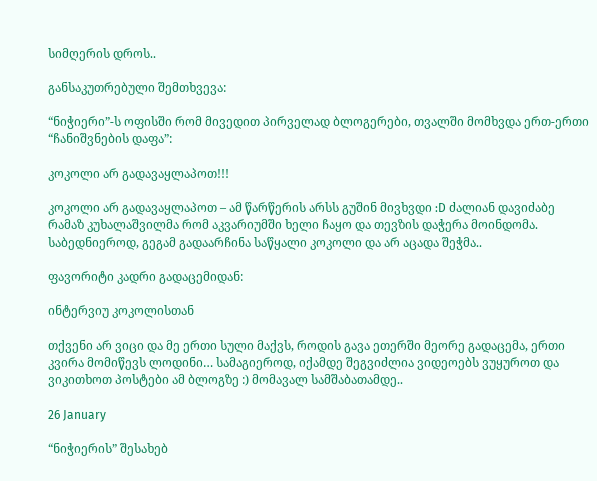სიმღერის დროს..

განსაკუთრებული შემთხვევა:

“ნიჭიერი”-ს ოფისში რომ მივედით პირველად ბლოგერები, თვალში მომხვდა ერთ-ერთი “ჩანიშვნების დაფა”:

კოკოლი არ გადავაყლაპოთ!!!

კოკოლი არ გადავაყლაპოთ – ამ წარწერის არსს გუშინ მივხვდი :D ძალიან დავიძაბე რამაზ კუხალაშვილმა რომ აკვარიუმში ხელი ჩაყო და თევზის დაჭერა მოინდომა.  საბედნიეროდ, გეგამ გადაარჩინა საწყალი კოკოლი და არ აცადა შეჭმა..

ფავორიტი კადრი გადაცემიდან:

ინტერვიუ კოკოლისთან

თქვენი არ ვიცი და მე ერთი სული მაქვს, როდის გავა ეთერში მეორე გადაცემა, ერთი კვირა მომიწევს ლოდინი… სამაგიეროდ, იქამდე შეგვიძლია ვიდეოებს ვუყუროთ და ვიკითხოთ პოსტები ამ ბლოგზე :) მომავალ სამშაბათამდე..

26 January

“ნიჭიერის” შესახებ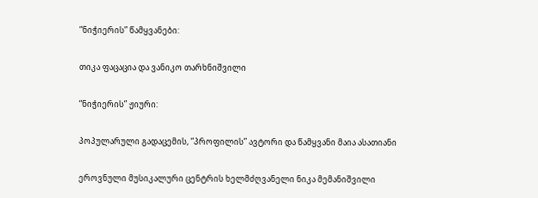“ნიჭიერის” წამყვანები:

თიკა ფაცაცია და ვანიკო თარხნიშვილი

“ნიჭიერის” ჟიური:

პოპულარული გადაცემის, “პროფილის” ავტორი და წამყვანი მაია ასათიანი

ეროვნული მუსიკალური ცენტრის ხელმძღვანელი ნიკა მემანიშვილი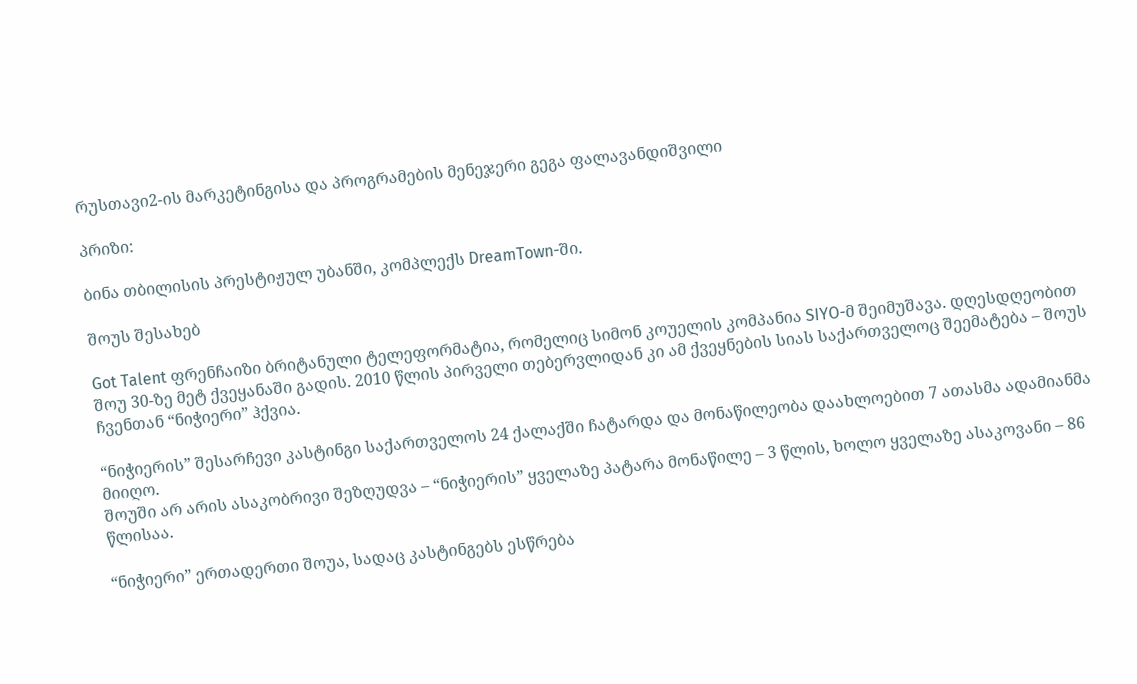რუსთავი2-ის მარკეტინგისა და პროგრამების მენეჯერი გეგა ფალავანდიშვილი

პრიზი:

ბინა თბილისის პრესტიჟულ უბანში, კომპლექს DreamTown-ში.

შოუს შესახებ

Got Talent ფრენჩაიზი ბრიტანული ტელეფორმატია, რომელიც სიმონ კოუელის კომპანია SIYO-მ შეიმუშავა. დღესდღეობით შოუ 30-ზე მეტ ქვეყანაში გადის. 2010 წლის პირველი თებერვლიდან კი ამ ქვეყნების სიას საქართველოც შეემატება – შოუს ჩვენთან “ნიჭიერი” ჰქვია.

“ნიჭიერის” შესარჩევი კასტინგი საქართველოს 24 ქალაქში ჩატარდა და მონაწილეობა დაახლოებით 7 ათასმა ადამიანმა მიიღო.
შოუში არ არის ასაკობრივი შეზღუდვა – “ნიჭიერის” ყველაზე პატარა მონაწილე – 3 წლის, ხოლო ყველაზე ასაკოვანი – 86 წლისაა.

“ნიჭიერი” ერთადერთი შოუა, სადაც კასტინგებს ესწრება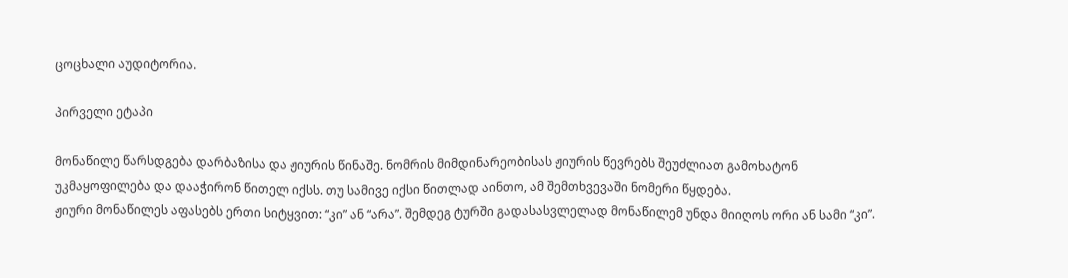ცოცხალი აუდიტორია.

პირველი ეტაპი

მონაწილე წარსდგება დარბაზისა და ჟიურის წინაშე. ნომრის მიმდინარეობისას ჟიურის წევრებს შეუძლიათ გამოხატონ უკმაყოფილება და დააჭირონ წითელ იქსს. თუ სამივე იქსი წითლად აინთო, ამ შემთხვევაში ნომერი წყდება.
ჟიური მონაწილეს აფასებს ერთი სიტყვით: “კი” ან “არა”. შემდეგ ტურში გადასასვლელად მონაწილემ უნდა მიიღოს ორი ან სამი “კი”.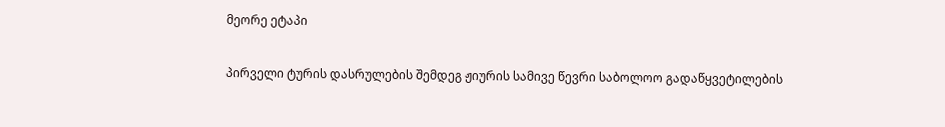მეორე ეტაპი

პირველი ტურის დასრულების შემდეგ ჟიურის სამივე წევრი საბოლოო გადაწყვეტილების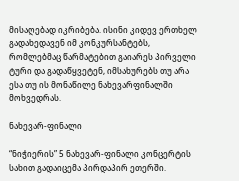მისაღებად იკრიბება. ისინი კიდევ ერთხელ გადახედავენ იმ კონკურსანტებს, რომლებმაც წარმატებით გაიარეს პირველი ტური და გადაწყვეტენ, იმსახურებს თუ არა ესა თუ ის მონაწილე ნახევარფინალში მოხვედრას.

ნახევარ-ფინალი

“ნიჭიერის” 5 ნახევარ-ფინალი კონცერტის სახით გადაიცემა პირდაპირ ეთერში.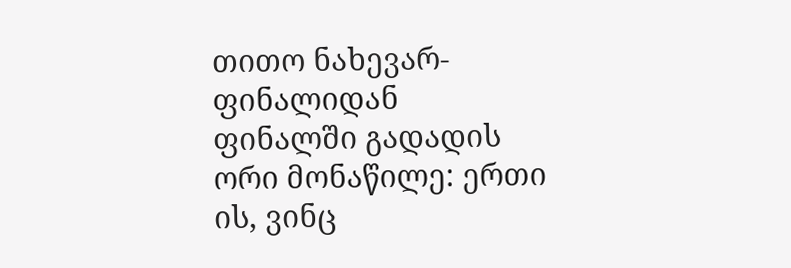თითო ნახევარ-ფინალიდან ფინალში გადადის ორი მონაწილე: ერთი ის, ვინც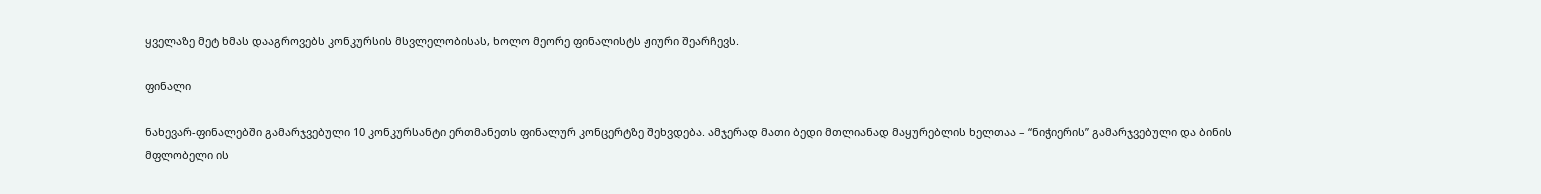ყველაზე მეტ ხმას დააგროვებს კონკურსის მსვლელობისას, ხოლო მეორე ფინალისტს ჟიური შეარჩევს.

ფინალი

ნახევარ-ფინალებში გამარჯვებული 10 კონკურსანტი ერთმანეთს ფინალურ კონცერტზე შეხვდება. ამჯერად მათი ბედი მთლიანად მაყურებლის ხელთაა – “ნიჭიერის” გამარჯვებული და ბინის მფლობელი ის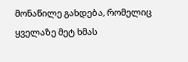მონაწილე გახდება, რომელიც ყველაზე მეტ ხმას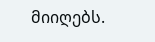მიიღებს.